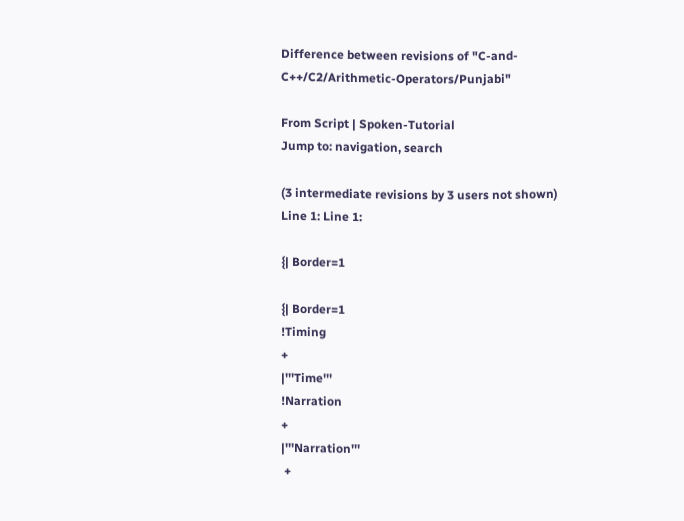Difference between revisions of "C-and-C++/C2/Arithmetic-Operators/Punjabi"

From Script | Spoken-Tutorial
Jump to: navigation, search

(3 intermediate revisions by 3 users not shown)
Line 1: Line 1:

{| Border=1

{| Border=1
!Timing
+
|'''Time'''
!Narration
+
|'''Narration'''
 +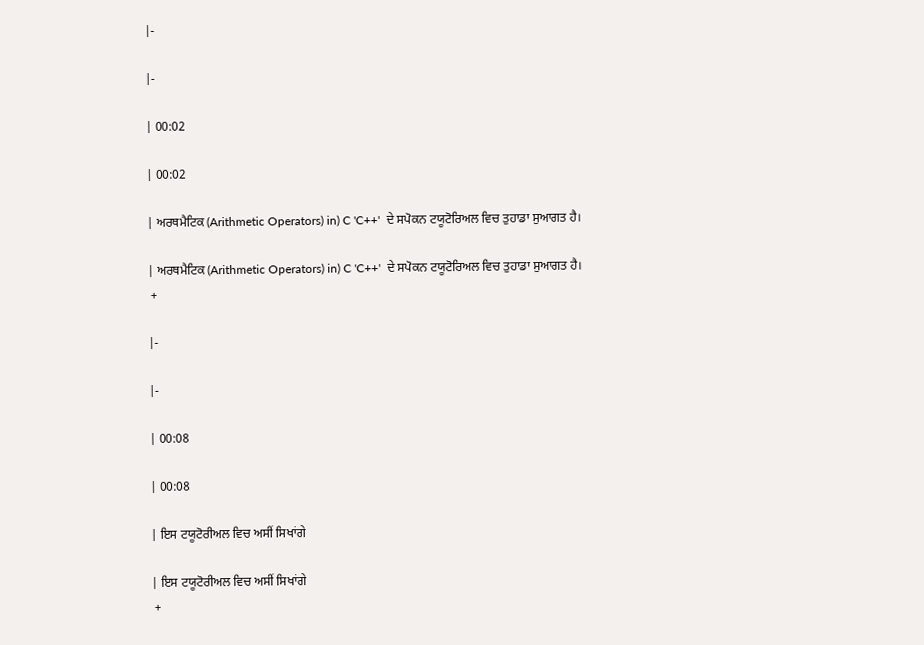|-

|-

| 00:02

| 00:02

| ਅਰਥਮੈਟਿਕ (Arithmetic Operators) in) C 'C++'  ਦੇ ਸਪੋਕਨ ਟਯੂਟੋਰਿਅਲ ਵਿਚ ਤੁਹਾਡਾ ਸੁਆਗਤ ਹੈ।

| ਅਰਥਮੈਟਿਕ (Arithmetic Operators) in) C 'C++'  ਦੇ ਸਪੋਕਨ ਟਯੂਟੋਰਿਅਲ ਵਿਚ ਤੁਹਾਡਾ ਸੁਆਗਤ ਹੈ।
 +

|-

|-

| 00:08

| 00:08

| ਇਸ ਟਯੂਟੋਰੀਅਲ ਵਿਚ ਅਸੀਂ ਸਿਖਾਂਗੇ

| ਇਸ ਟਯੂਟੋਰੀਅਲ ਵਿਚ ਅਸੀਂ ਸਿਖਾਂਗੇ
 +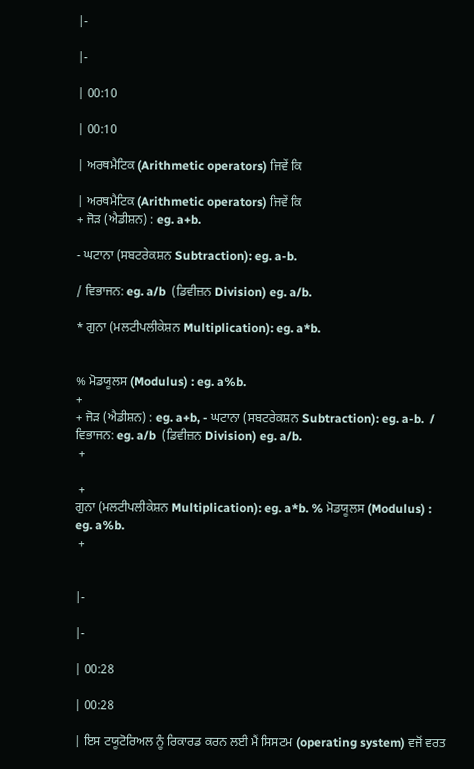|-

|-

| 00:10

| 00:10

| ਅਰਥਮੈਟਿਕ (Arithmetic operators) ਜਿਵੇਂ ਕਿ

| ਅਰਥਮੈਟਿਕ (Arithmetic operators) ਜਿਵੇਂ ਕਿ
+ ਜੋੜ (ਐਡੀਸ਼ਨ) : eg. a+b.

- ਘਟਾਨਾ (ਸਬਟਰੇਕਸ਼ਨ Subtraction): eg. a-b.

/ ਵਿਭਾਜਨ: eg. a/b  (ਡਿਵੀਜ਼ਨ Division) eg. a/b.

* ਗੁਨਾ (ਮਲਟੀਪਲੀਕੇਸ਼ਨ Multiplication): eg. a*b.


% ਮੋਡਯੂਲਸ (Modulus) : eg. a%b.
+
+ ਜੋੜ (ਐਡੀਸ਼ਨ) : eg. a+b, - ਘਟਾਨਾ (ਸਬਟਰੇਕਸ਼ਨ Subtraction): eg. a-b.  / ਵਿਭਾਜਨ: eg. a/b  (ਡਿਵੀਜ਼ਨ Division) eg. a/b.
 +

 +
ਗੁਨਾ (ਮਲਟੀਪਲੀਕੇਸ਼ਨ Multiplication): eg. a*b. % ਮੋਡਯੂਲਸ (Modulus) : eg. a%b.
 +


|-

|-

| 00:28

| 00:28

| ਇਸ ਟਯੂਟੋਰਿਅਲ ਨੂੰ ਰਿਕਾਰਡ ਕਰਨ ਲਈ ਮੈਂ ਸਿਸਟਮ (operating system) ਵਜੋਂ ਵਰਤ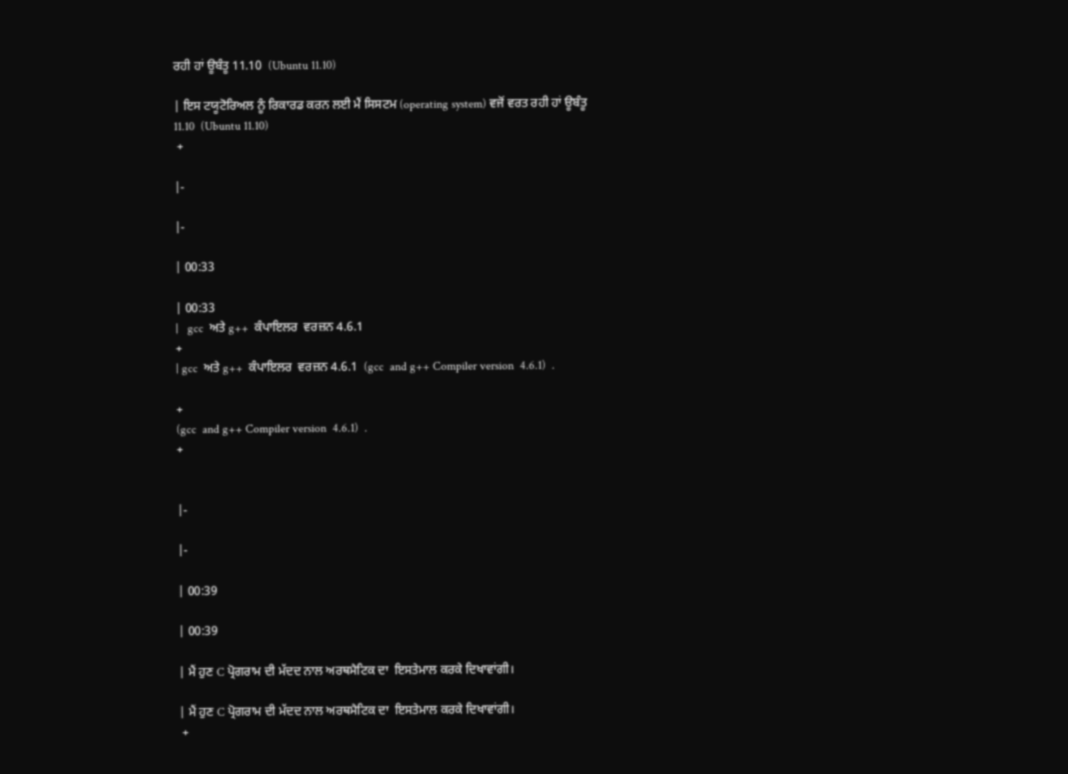ਰਹੀ ਹਾਂ ਊਬੰਤੂ 11.10  (Ubuntu 11.10)

| ਇਸ ਟਯੂਟੋਰਿਅਲ ਨੂੰ ਰਿਕਾਰਡ ਕਰਨ ਲਈ ਮੈਂ ਸਿਸਟਮ (operating system) ਵਜੋਂ ਵਰਤ ਰਹੀ ਹਾਂ ਊਬੰਤੂ 11.10  (Ubuntu 11.10)
 +

|-

|-

| 00:33

| 00:33
|   gcc  ਅਤੇ g++  ਕੰਪਾਇਲਰ  ਵਰਜ਼ਨ 4.6.1
+
| gcc  ਅਤੇ g++  ਕੰਪਾਇਲਰ  ਵਰਜ਼ਨ 4.6.1  (gcc  and g++ Compiler version  4.6.1)  .

+
(gcc  and g++ Compiler version  4.6.1)  .
+


|-

|-

| 00:39

| 00:39

| ਮੈਂ ਹੁਣ C ਪ੍ਰੋਗਰਾਮ ਦੀ ਮੱਦਦ ਨਾਲ ਅਰਥਮੈਟਿਕ ਦਾ  ਇਸਤੇਮਾਲ ਕਰਕੇ ਦਿਖਾਵਾਂਗੀ।

| ਮੈਂ ਹੁਣ C ਪ੍ਰੋਗਰਾਮ ਦੀ ਮੱਦਦ ਨਾਲ ਅਰਥਮੈਟਿਕ ਦਾ  ਇਸਤੇਮਾਲ ਕਰਕੇ ਦਿਖਾਵਾਂਗੀ।
 +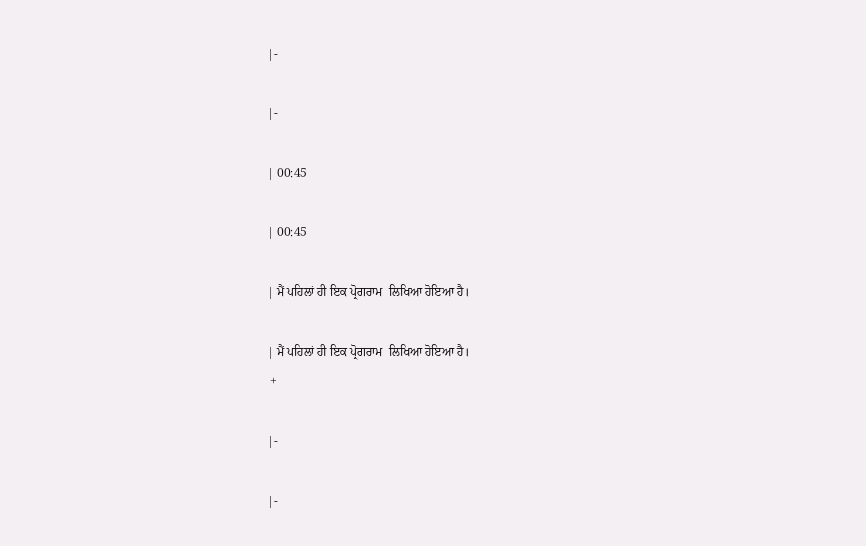|-

|-

| 00:45

| 00:45

| ਮੈਂ ਪਹਿਲਾਂ ਹੀ ਇਕ ਪ੍ਰੋਗਰਾਮ  ਲਿਖਿਆ ਹੋਇਆ ਹੈ।

| ਮੈਂ ਪਹਿਲਾਂ ਹੀ ਇਕ ਪ੍ਰੋਗਰਾਮ  ਲਿਖਿਆ ਹੋਇਆ ਹੈ।
 +

|-

|-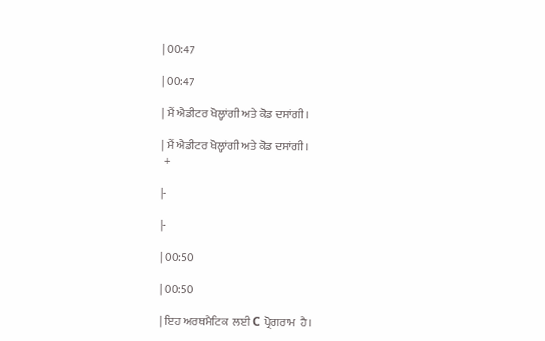| 00:47

| 00:47

| ਮੈਂ ਐਡੀਟਰ ਖੋਲ੍ਹਾਂਗੀ ਅਤੇ ਕੋਡ ਦਸਾਂਗੀ।

| ਮੈਂ ਐਡੀਟਰ ਖੋਲ੍ਹਾਂਗੀ ਅਤੇ ਕੋਡ ਦਸਾਂਗੀ।
 +

|-

|-

| 00:50

| 00:50

| ਇਹ ਅਰਥਮੈਟਿਕ  ਲਈ C ਪ੍ਰੋਗਰਾਮ  ਹੈ।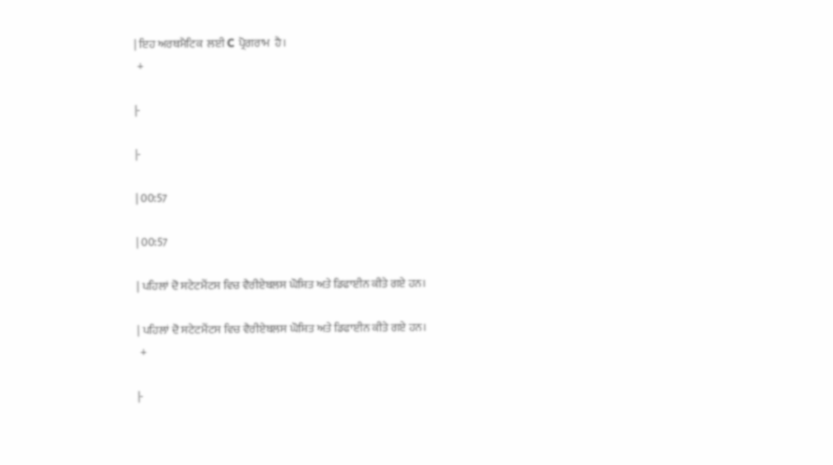| ਇਹ ਅਰਥਮੈਟਿਕ  ਲਈ C ਪ੍ਰੋਗਰਾਮ  ਹੈ।
 +

|-

|-

| 00:57

| 00:57

| ਪਹਿਲਾਂ ਦੋ ਸਟੇਟਮੈਂਟਸ ਵਿਚ ਵੈਰੀਏਬਲਸ ਘੋਸ਼ਿਤ ਅਤੇ ਡਿਫਾਈਨ ਕੀਤੇ ਗਏ ਹਨ।

| ਪਹਿਲਾਂ ਦੋ ਸਟੇਟਮੈਂਟਸ ਵਿਚ ਵੈਰੀਏਬਲਸ ਘੋਸ਼ਿਤ ਅਤੇ ਡਿਫਾਈਨ ਕੀਤੇ ਗਏ ਹਨ।
 +

|-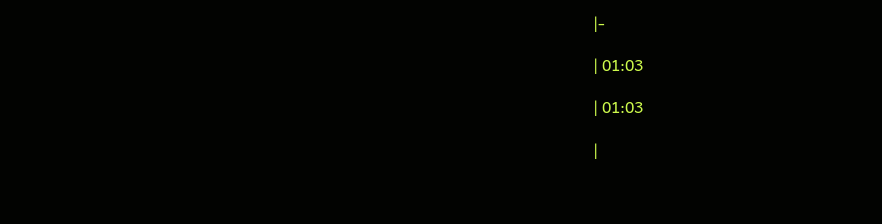|-

| 01:03

| 01:03

|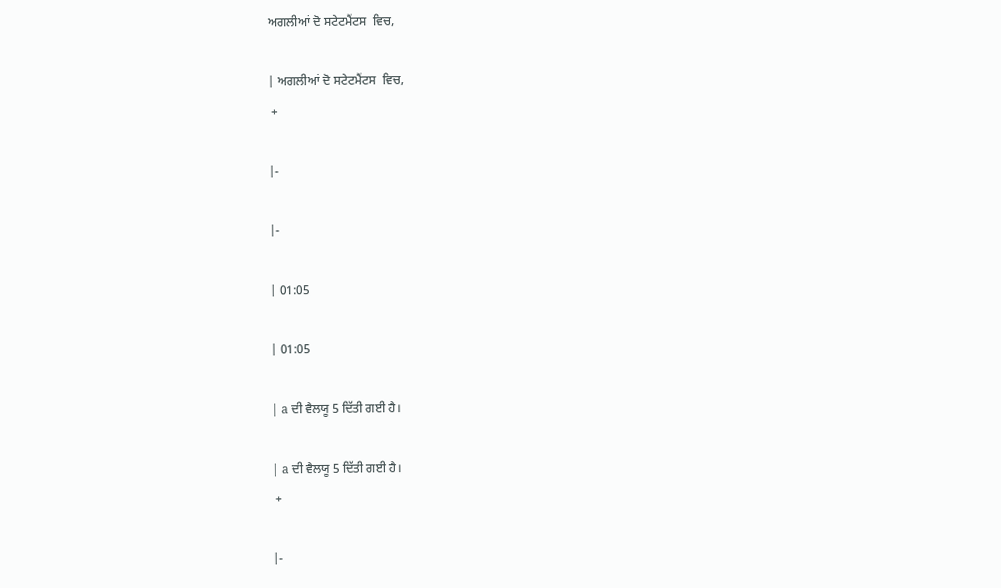ਅਗਲੀਆਂ ਦੋ ਸਟੇਟਮੈਂਟਸ  ਵਿਚ,

| ਅਗਲੀਆਂ ਦੋ ਸਟੇਟਮੈਂਟਸ  ਵਿਚ,
 +

|-

|-

| 01:05

| 01:05

| a ਦੀ ਵੈਲਯੂ 5 ਦਿੱਤੀ ਗਈ ਹੈ।

| a ਦੀ ਵੈਲਯੂ 5 ਦਿੱਤੀ ਗਈ ਹੈ।
 +

|-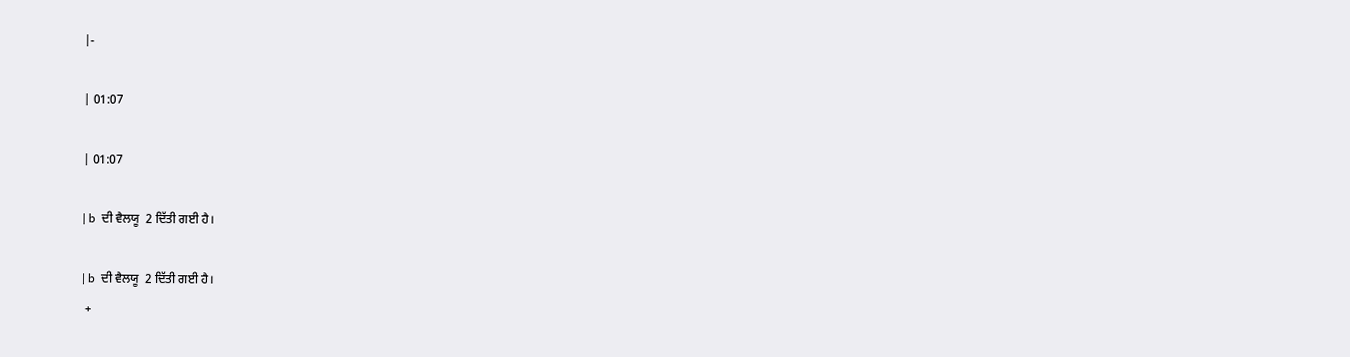|-

| 01:07

| 01:07

| b  ਦੀ ਵੈਲਯੂ  2 ਦਿੱਤੀ ਗਈ ਹੈ।

| b  ਦੀ ਵੈਲਯੂ  2 ਦਿੱਤੀ ਗਈ ਹੈ।
 +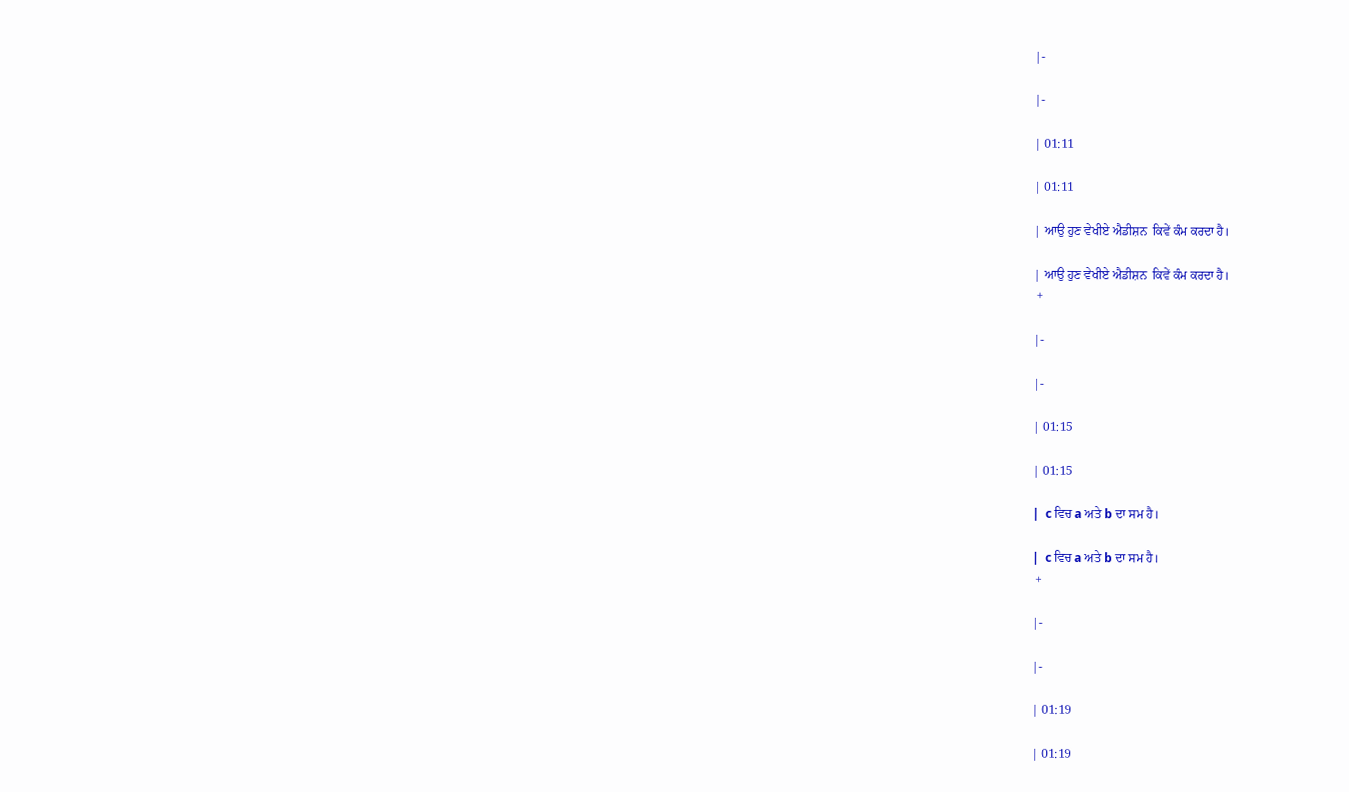|-

|-

| 01:11

| 01:11

| ਆਉ ਹੁਣ ਵੇਖੀਏ ਐਡੀਸ਼ਨ  ਕਿਵੇਂ ਕੰਮ ਕਰਦਾ ਹੈ।

| ਆਉ ਹੁਣ ਵੇਖੀਏ ਐਡੀਸ਼ਨ  ਕਿਵੇਂ ਕੰਮ ਕਰਦਾ ਹੈ।
 +

|-

|-

| 01:15

| 01:15

|  c ਵਿਚ a ਅਤੇ b ਦਾ ਸਮ ਹੈ।

|  c ਵਿਚ a ਅਤੇ b ਦਾ ਸਮ ਹੈ।
 +

|-

|-

| 01:19

| 01:19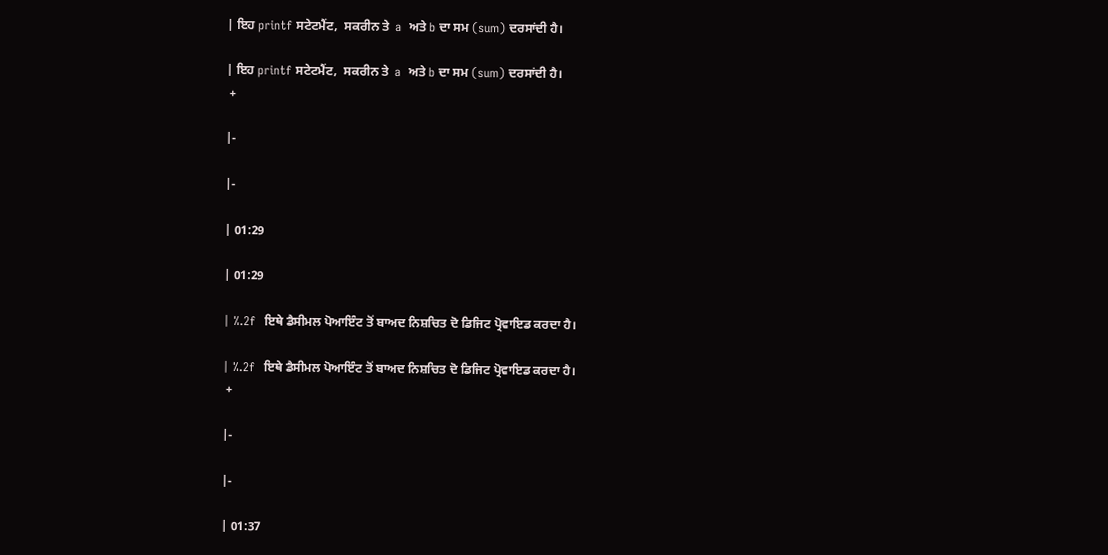| ਇਹ printf ਸਟੇਟਮੈਂਟ,  ਸਕਰੀਨ ਤੇ  a  ਅਤੇ b ਦਾ ਸਮ (sum) ਦਰਸਾਂਦੀ ਹੈ।

| ਇਹ printf ਸਟੇਟਮੈਂਟ,  ਸਕਰੀਨ ਤੇ  a  ਅਤੇ b ਦਾ ਸਮ (sum) ਦਰਸਾਂਦੀ ਹੈ।
 +

|-

|-

| 01:29

| 01:29

| %.2f  ਇਥੇ ਡੈਸੀਮਲ ਪੋਆਇੰਟ ਤੋਂ ਬਾਅਦ ਨਿਸ਼ਚਿਤ ਦੋ ਡਿਜਿਟ ਪ੍ਰੋਵਾਇਡ ਕਰਦਾ ਹੈ।

| %.2f  ਇਥੇ ਡੈਸੀਮਲ ਪੋਆਇੰਟ ਤੋਂ ਬਾਅਦ ਨਿਸ਼ਚਿਤ ਦੋ ਡਿਜਿਟ ਪ੍ਰੋਵਾਇਡ ਕਰਦਾ ਹੈ।
 +

|-

|-

| 01:37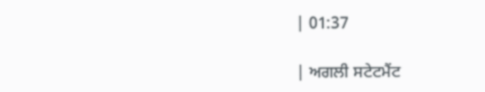| 01:37

| ਅਗਲੀ ਸਟੇਟਮੈਂਟ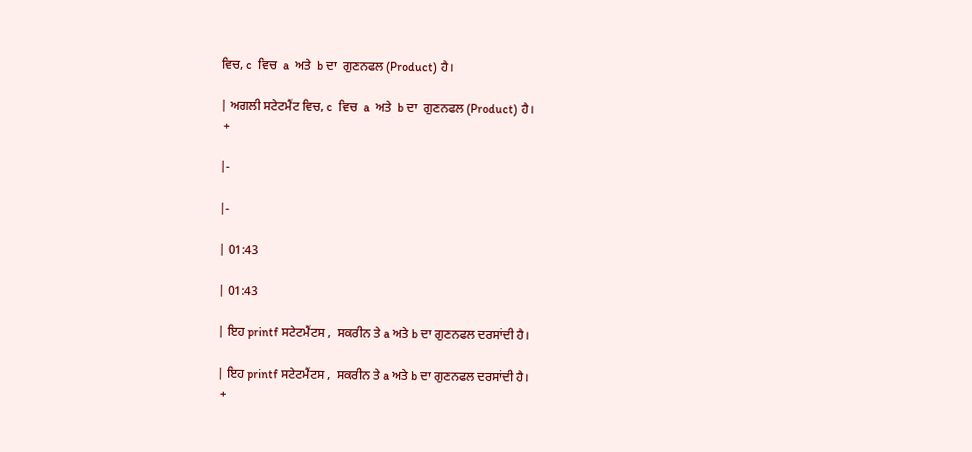ਵਿਚ, c  ਵਿਚ  a  ਅਤੇ  b ਦਾ  ਗੁਣਨਫਲ (Product) ਹੈ।

| ਅਗਲੀ ਸਟੇਟਮੈਂਟ ਵਿਚ, c  ਵਿਚ  a  ਅਤੇ  b ਦਾ  ਗੁਣਨਫਲ (Product) ਹੈ।
 +

|-

|-

| 01:43

| 01:43

| ਇਹ printf ਸਟੇਟਮੈਂਟਸ ,  ਸਕਰੀਨ ਤੇ a ਅਤੇ b ਦਾ ਗੁਣਨਫਲ ਦਰਸਾਂਦੀ ਹੈ।

| ਇਹ printf ਸਟੇਟਮੈਂਟਸ ,  ਸਕਰੀਨ ਤੇ a ਅਤੇ b ਦਾ ਗੁਣਨਫਲ ਦਰਸਾਂਦੀ ਹੈ।
 +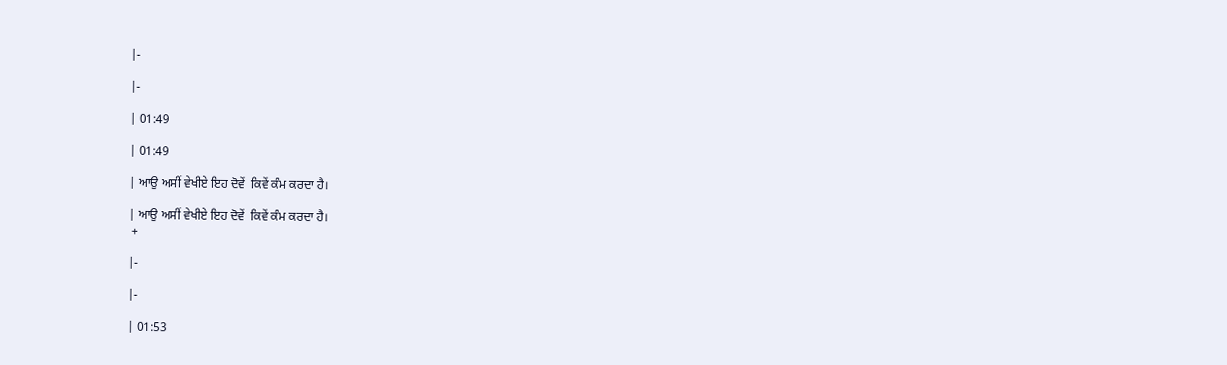|-

|-

| 01:49

| 01:49

| ਆਉ ਅਸੀਂ ਵੇਖੀਏ ਇਹ ਦੋਵੇਂ  ਕਿਵੇਂ ਕੰਮ ਕਰਦਾ ਹੈ।

| ਆਉ ਅਸੀਂ ਵੇਖੀਏ ਇਹ ਦੋਵੇਂ  ਕਿਵੇਂ ਕੰਮ ਕਰਦਾ ਹੈ।
 +

|-

|-

| 01:53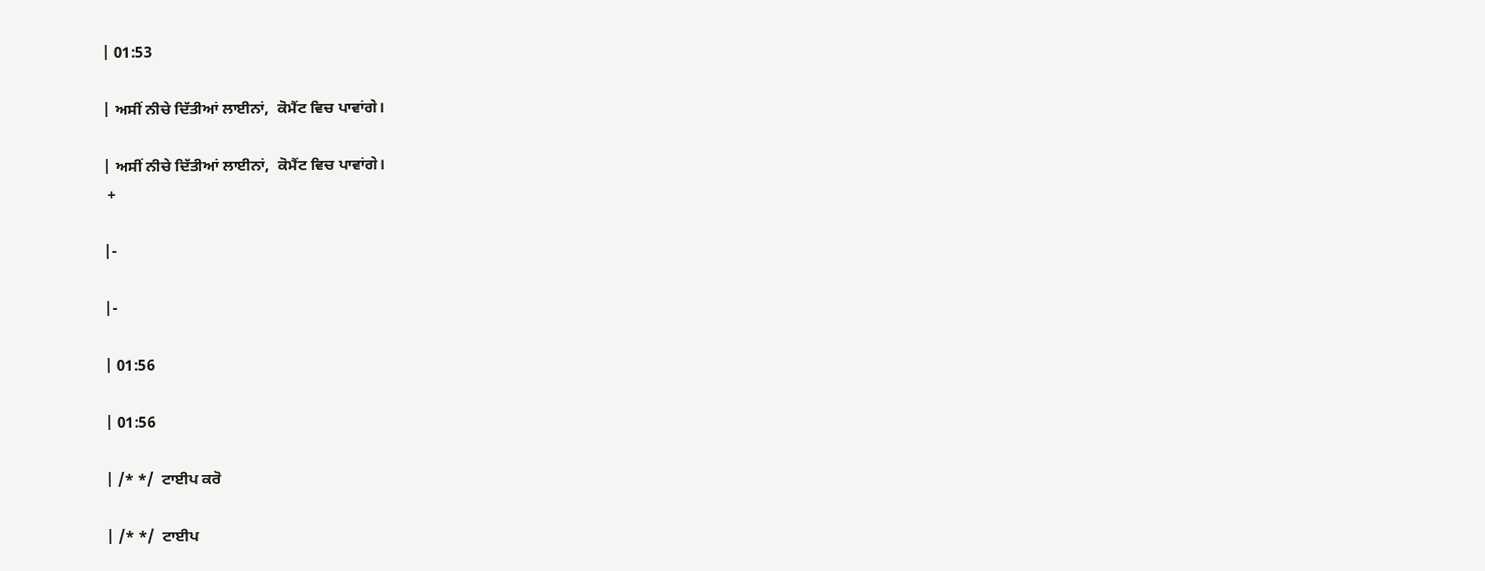| 01:53

| ਅਸੀਂ ਨੀਚੇ ਦਿੱਤੀਆਂ ਲਾਈਨਾਂ,  ਕੋਮੈਂਟ ਵਿਚ ਪਾਵਾਂਗੇ।

| ਅਸੀਂ ਨੀਚੇ ਦਿੱਤੀਆਂ ਲਾਈਨਾਂ,  ਕੋਮੈਂਟ ਵਿਚ ਪਾਵਾਂਗੇ।
 +

|-

|-

| 01:56

| 01:56

| /* */  ਟਾਈਪ ਕਰੋ

| /* */  ਟਾਈਪ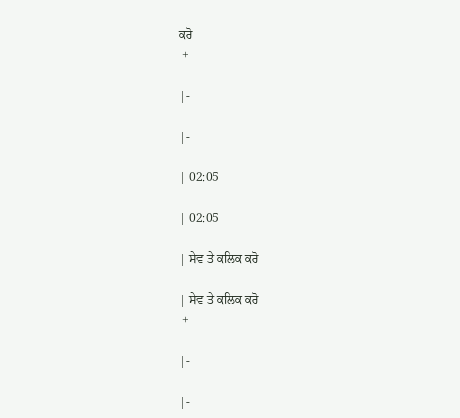ਕਰੋ
 +

|-

|-

| 02:05

| 02:05

| ਸੇਵ ਤੇ ਕਲਿਕ ਕਰੋ

| ਸੇਵ ਤੇ ਕਲਿਕ ਕਰੋ
 +

|-

|-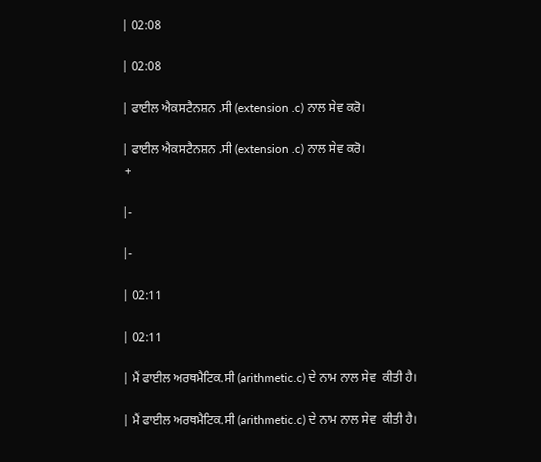| 02:08

| 02:08

| ਫਾਈਲ ਐਕਸਟੈਨਸ਼ਨ .ਸੀ (extension .c) ਨਾਲ ਸੇਵ ਕਰੋ।

| ਫਾਈਲ ਐਕਸਟੈਨਸ਼ਨ .ਸੀ (extension .c) ਨਾਲ ਸੇਵ ਕਰੋ।
 +

|-

|-

| 02:11

| 02:11

| ਮੈਂ ਫਾਈਲ ਅਰਥਮੈਟਿਕ.ਸੀ (arithmetic.c) ਦੇ ਨਾਮ ਨਾਲ ਸੇਵ  ਕੀਤੀ ਹੈ।

| ਮੈਂ ਫਾਈਲ ਅਰਥਮੈਟਿਕ.ਸੀ (arithmetic.c) ਦੇ ਨਾਮ ਨਾਲ ਸੇਵ  ਕੀਤੀ ਹੈ।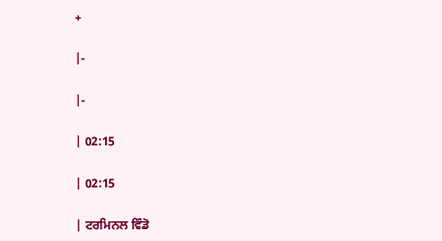+

|-

|-

| 02:15

| 02:15

| ਟਰਮਿਨਲ ਵਿੰਡੋ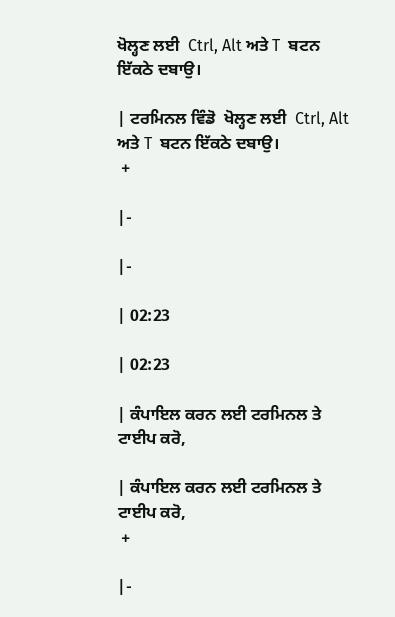ਖੋਲ੍ਹਣ ਲਈ  Ctrl, Alt ਅਤੇ T  ਬਟਨ ਇੱਕਠੇ ਦਬਾਉ।

| ਟਰਮਿਨਲ ਵਿੰਡੋ  ਖੋਲ੍ਹਣ ਲਈ  Ctrl, Alt ਅਤੇ T  ਬਟਨ ਇੱਕਠੇ ਦਬਾਉ।
 +

|-

|-

| 02:23

| 02:23

| ਕੰਪਾਇਲ ਕਰਨ ਲਈ ਟਰਮਿਨਲ ਤੇ  ਟਾਈਪ ਕਰੋ,

| ਕੰਪਾਇਲ ਕਰਨ ਲਈ ਟਰਮਿਨਲ ਤੇ  ਟਾਈਪ ਕਰੋ,
 +

|-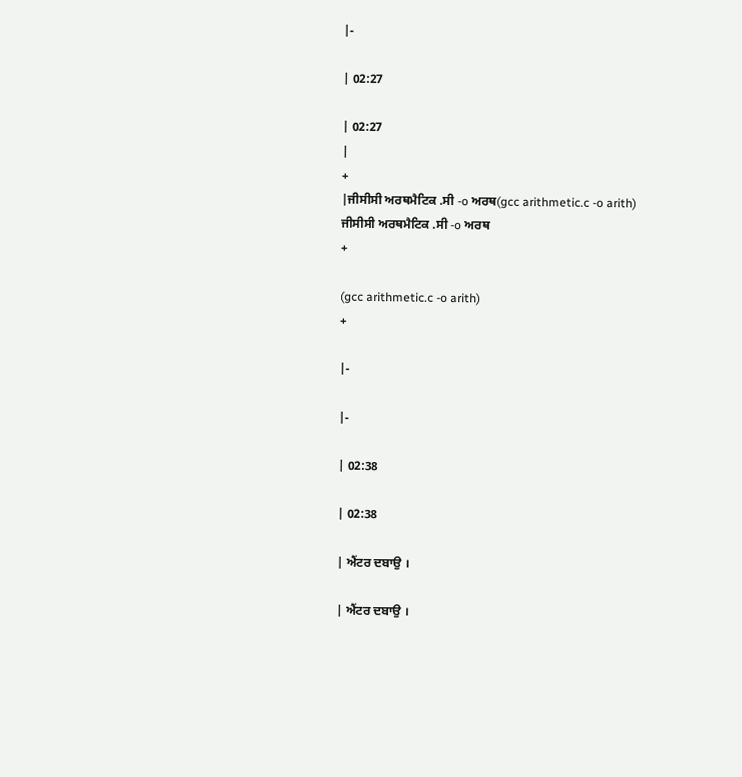|-

| 02:27

| 02:27
|
+
|ਜੀਸੀਸੀ ਅਰਥਮੈਟਿਕ .ਸੀ -o ਅਰਥ(gcc arithmetic.c -o arith)
ਜੀਸੀਸੀ ਅਰਥਮੈਟਿਕ .ਸੀ -o ਅਰਥ
+

(gcc arithmetic.c -o arith)
+

|-

|-

| 02:38

| 02:38

| ਐਂਟਰ ਦਬਾਉ ।

| ਐਂਟਰ ਦਬਾਉ ।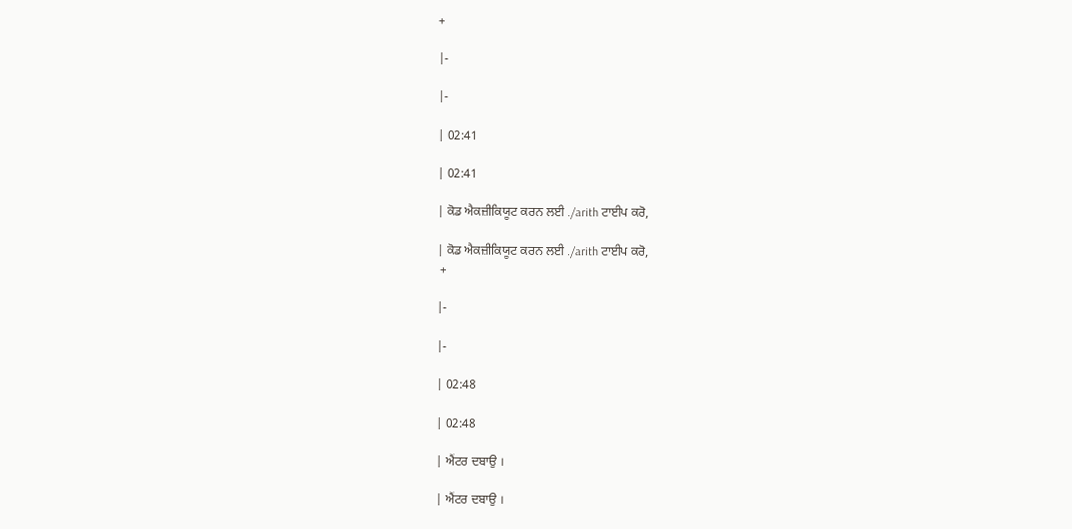+

|-

|-

| 02:41

| 02:41

| ਕੋਡ ਐਕਜ਼ੀਕਿਯੂਟ ਕਰਨ ਲਈ ./arith ਟਾਈਪ ਕਰੋ,

| ਕੋਡ ਐਕਜ਼ੀਕਿਯੂਟ ਕਰਨ ਲਈ ./arith ਟਾਈਪ ਕਰੋ,
 +

|-

|-

| 02:48

| 02:48

| ਐਂਟਰ ਦਬਾਉ ।

| ਐਂਟਰ ਦਬਾਉ ।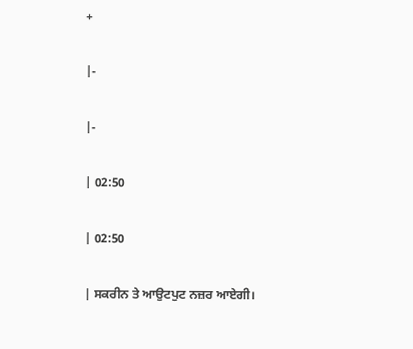+

|-

|-

| 02:50

| 02:50

| ਸਕਰੀਨ ਤੇ ਆਉਟਪੁਟ ਨਜ਼ਰ ਆਏਗੀ।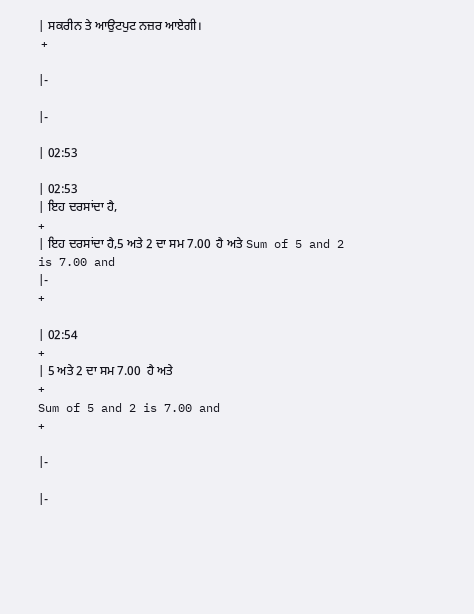| ਸਕਰੀਨ ਤੇ ਆਉਟਪੁਟ ਨਜ਼ਰ ਆਏਗੀ।
 +

|-

|-

| 02:53

| 02:53
| ਇਹ ਦਰਸਾਂਦਾ ਹੈ,
+
| ਇਹ ਦਰਸਾਂਦਾ ਹੈ,5 ਅਤੇ 2 ਦਾ ਸਮ 7.00  ਹੈ ਅਤੇ Sum of 5 and 2 is 7.00 and
|-
+

| 02:54
+
| 5 ਅਤੇ 2 ਦਾ ਸਮ 7.00  ਹੈ ਅਤੇ
+
Sum of 5 and 2 is 7.00 and
+

|-

|-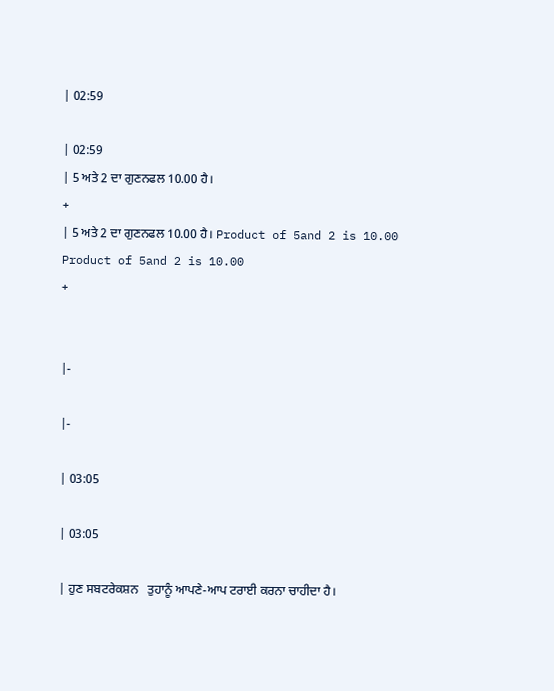| 02:59

| 02:59
| 5 ਅਤੇ 2 ਦਾ ਗੁਣਨਫਲ 10.00 ਹੈ।
+
| 5 ਅਤੇ 2 ਦਾ ਗੁਣਨਫਲ 10.00 ਹੈ। Product of 5and 2 is 10.00
Product of 5and 2 is 10.00
+


|-

|-

| 03:05

| 03:05

| ਹੁਣ ਸਬਟਰੇਕਸ਼ਨ   ਤੁਹਾਨੂੰ ਆਪਣੇ-ਆਪ ਟਰਾਈ ਕਰਨਾ ਚਾਹੀਦਾ ਹੈ।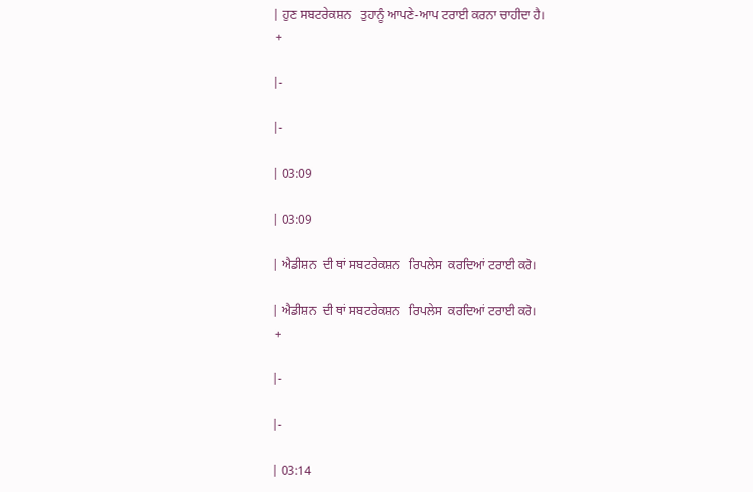| ਹੁਣ ਸਬਟਰੇਕਸ਼ਨ   ਤੁਹਾਨੂੰ ਆਪਣੇ-ਆਪ ਟਰਾਈ ਕਰਨਾ ਚਾਹੀਦਾ ਹੈ।
 +

|-

|-

| 03:09

| 03:09

| ਐਡੀਸ਼ਨ  ਦੀ ਥਾਂ ਸਬਟਰੇਕਸ਼ਨ   ਰਿਪਲੇਸ  ਕਰਦਿਆਂ ਟਰਾਈ ਕਰੋ।

| ਐਡੀਸ਼ਨ  ਦੀ ਥਾਂ ਸਬਟਰੇਕਸ਼ਨ   ਰਿਪਲੇਸ  ਕਰਦਿਆਂ ਟਰਾਈ ਕਰੋ।
 +

|-

|-

| 03:14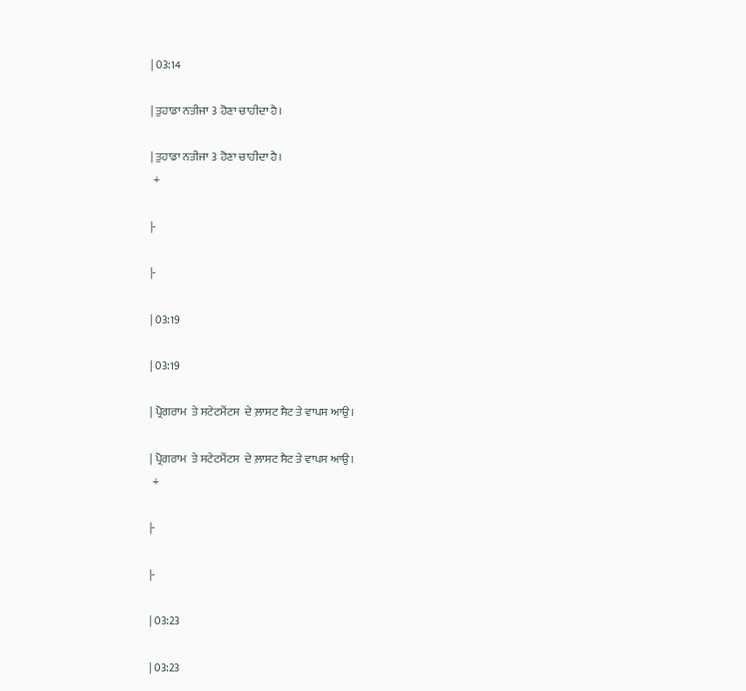| 03:14

| ਤੁਹਾਡਾ ਨਤੀਜਾ 3 ਹੋਣਾ ਚਾਹੀਦਾ ਹੈ।

| ਤੁਹਾਡਾ ਨਤੀਜਾ 3 ਹੋਣਾ ਚਾਹੀਦਾ ਹੈ।
 +

|-

|-

| 03:19

| 03:19

| ਪ੍ਰੋਗਰਾਮ  ਤੇ ਸਟੇਟਮੈਂਟਸ  ਦੇ ਲ਼ਾਸਟ ਸੈਟ ਤੇ ਵਾਪਸ ਆਉ।

| ਪ੍ਰੋਗਰਾਮ  ਤੇ ਸਟੇਟਮੈਂਟਸ  ਦੇ ਲ਼ਾਸਟ ਸੈਟ ਤੇ ਵਾਪਸ ਆਉ।
 +

|-

|-

| 03:23

| 03:23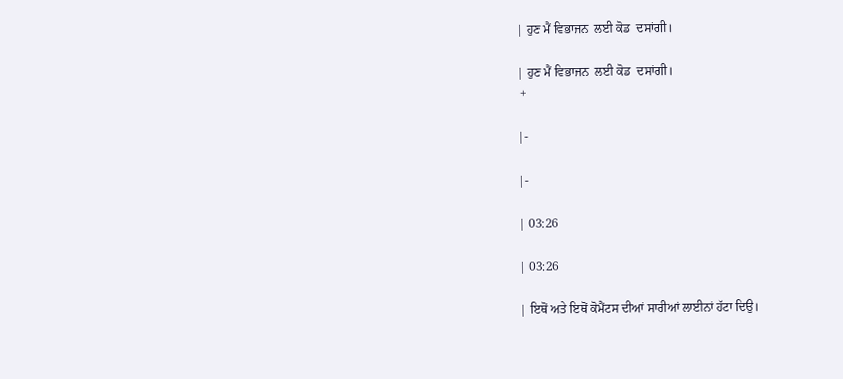| ਹੁਣ ਮੈਂ ਵਿਭਾਜਨ  ਲਈ ਕੋਡ  ਦਸਾਂਗੀ।

| ਹੁਣ ਮੈਂ ਵਿਭਾਜਨ  ਲਈ ਕੋਡ  ਦਸਾਂਗੀ।
 +

|-

|-

| 03:26

| 03:26

| ਇਥੋਂ ਅਤੇ ਇਥੋਂ ਕੋਮੈਂਟਸ ਦੀਆਂ ਸਾਰੀਆਂ ਲਾਈਨਾਂ ਹੱਟਾ ਦਿਉ।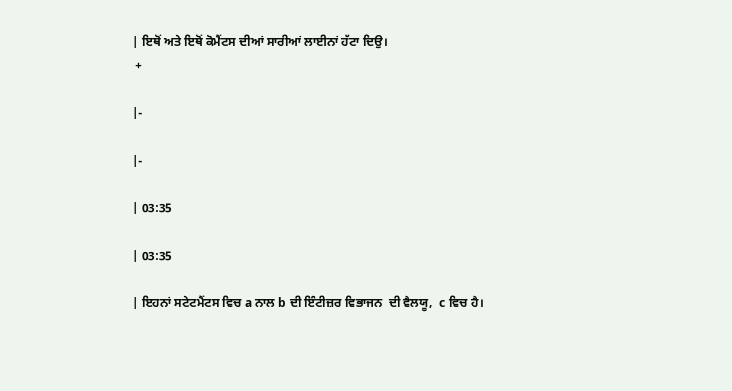| ਇਥੋਂ ਅਤੇ ਇਥੋਂ ਕੋਮੈਂਟਸ ਦੀਆਂ ਸਾਰੀਆਂ ਲਾਈਨਾਂ ਹੱਟਾ ਦਿਉ।
 +

|-

|-

| 03:35

| 03:35

| ਇਹਨਾਂ ਸਟੇਟਮੈਂਟਸ ਵਿਚ a ਨਾਲ b ਦੀ ਇੰਟੀਜ਼ਰ ਵਿਭਾਜਨ  ਦੀ ਵੈਲਯੂ,  c ਵਿਚ ਹੈ।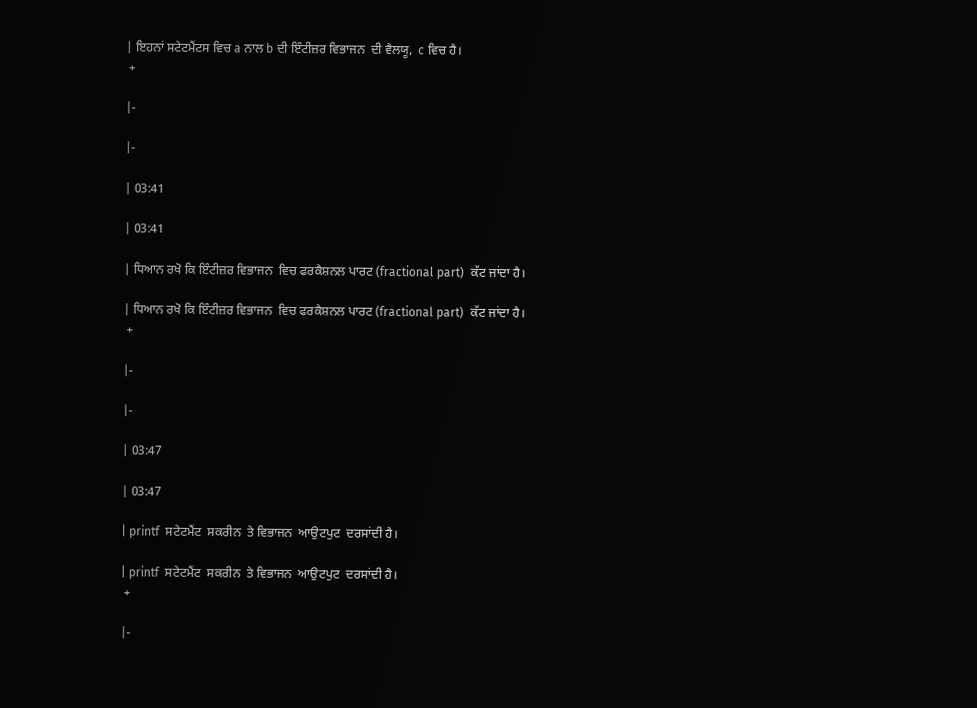| ਇਹਨਾਂ ਸਟੇਟਮੈਂਟਸ ਵਿਚ a ਨਾਲ b ਦੀ ਇੰਟੀਜ਼ਰ ਵਿਭਾਜਨ  ਦੀ ਵੈਲਯੂ,  c ਵਿਚ ਹੈ।
 +

|-

|-

| 03:41

| 03:41

| ਧਿਆਨ ਰਖੋ ਕਿ ਇੰਟੀਜ਼ਰ ਵਿਭਾਜਨ  ਵਿਚ ਫਰਕੈਸ਼ਨਲ ਪਾਰਟ (fractional part)  ਕੱਟ ਜਾਂਦਾ ਹੈ।

| ਧਿਆਨ ਰਖੋ ਕਿ ਇੰਟੀਜ਼ਰ ਵਿਭਾਜਨ  ਵਿਚ ਫਰਕੈਸ਼ਨਲ ਪਾਰਟ (fractional part)  ਕੱਟ ਜਾਂਦਾ ਹੈ।
 +

|-

|-

| 03:47

| 03:47

| printf  ਸਟੇਟਮੈਂਟ  ਸਕਰੀਨ  ਤੇ ਵਿਭਾਜਨ  ਆਉਟਪੁਟ  ਦਰਸਾਂਦੀ ਹੈ।

| printf  ਸਟੇਟਮੈਂਟ  ਸਕਰੀਨ  ਤੇ ਵਿਭਾਜਨ  ਆਉਟਪੁਟ  ਦਰਸਾਂਦੀ ਹੈ।
 +

|-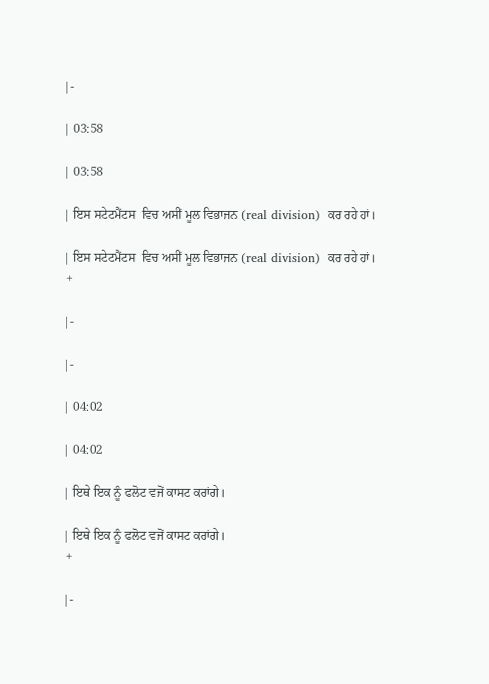|-

| 03:58

| 03:58

| ਇਸ ਸਟੇਟਮੈਂਟਸ  ਵਿਚ ਅਸੀਂ ਮੂਲ ਵਿਭਾਜਨ (real division)  ਕਰ ਰਹੇ ਹਾਂ।

| ਇਸ ਸਟੇਟਮੈਂਟਸ  ਵਿਚ ਅਸੀਂ ਮੂਲ ਵਿਭਾਜਨ (real division)  ਕਰ ਰਹੇ ਹਾਂ।
 +

|-

|-

| 04:02

| 04:02

| ਇਥੇ ਇਕ ਨੂੰ ਫਲੋਟ ਵਜੋਂ ਕਾਸਟ ਕਰਾਂਗੇ।

| ਇਥੇ ਇਕ ਨੂੰ ਫਲੋਟ ਵਜੋਂ ਕਾਸਟ ਕਰਾਂਗੇ।
 +

|-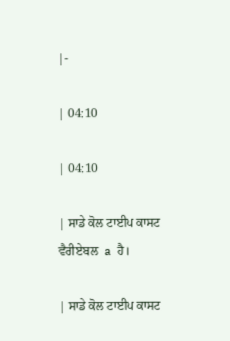|-

| 04:10

| 04:10

| ਸਾਡੇ ਕੋਲ ਟਾਈਪ ਕਾਸਟ ਵੈਰੀਏਬਲ  a  ਹੈ।

| ਸਾਡੇ ਕੋਲ ਟਾਈਪ ਕਾਸਟ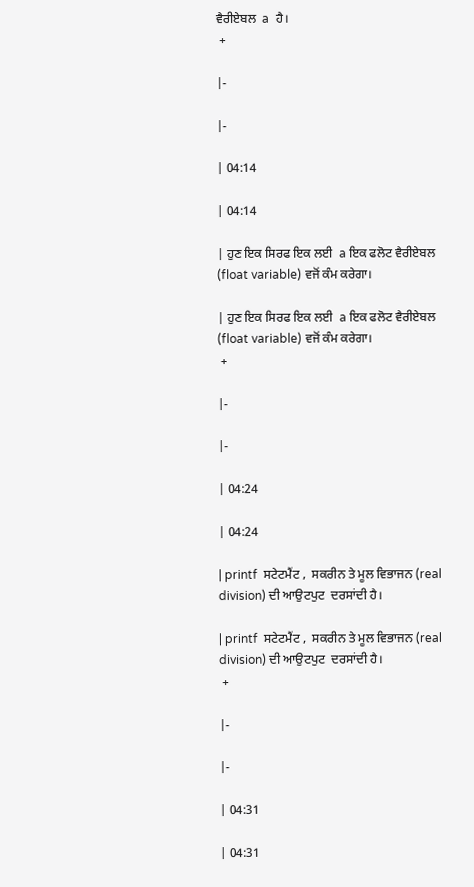ਵੈਰੀਏਬਲ  a  ਹੈ।
 +

|-

|-

| 04:14

| 04:14

| ਹੁਣ ਇਕ ਸਿਰਫ ਇਕ ਲਈ  a ਇਕ ਫਲੋਟ ਵੈਰੀਏਬਲ  (float variable) ਵਜੋਂ ਕੰਮ ਕਰੇਗਾ।

| ਹੁਣ ਇਕ ਸਿਰਫ ਇਕ ਲਈ  a ਇਕ ਫਲੋਟ ਵੈਰੀਏਬਲ  (float variable) ਵਜੋਂ ਕੰਮ ਕਰੇਗਾ।
 +

|-

|-

| 04:24

| 04:24

| printf  ਸਟੇਟਮੈਂਟ ,  ਸਕਰੀਨ ਤੇ ਮੂਲ ਵਿਭਾਜਨ (real division) ਦੀ ਆਉਟਪੁਟ  ਦਰਸਾਂਦੀ ਹੈ।

| printf  ਸਟੇਟਮੈਂਟ ,  ਸਕਰੀਨ ਤੇ ਮੂਲ ਵਿਭਾਜਨ (real division) ਦੀ ਆਉਟਪੁਟ  ਦਰਸਾਂਦੀ ਹੈ।
 +

|-

|-

| 04:31

| 04:31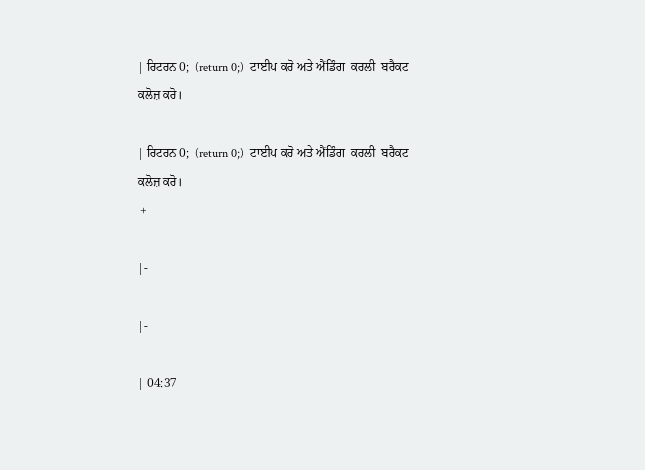| ਰਿਟਰਨ 0;  (return 0;)  ਟਾਈਪ ਕਰੋ ਅਤੇ ਐਂਡਿੰਗ  ਕਰਲੀ  ਬਰੈਕਟ ਕਲੋਜ਼ ਕਰੋ।

| ਰਿਟਰਨ 0;  (return 0;)  ਟਾਈਪ ਕਰੋ ਅਤੇ ਐਂਡਿੰਗ  ਕਰਲੀ  ਬਰੈਕਟ ਕਲੋਜ਼ ਕਰੋ।
 +

|-

|-

| 04:37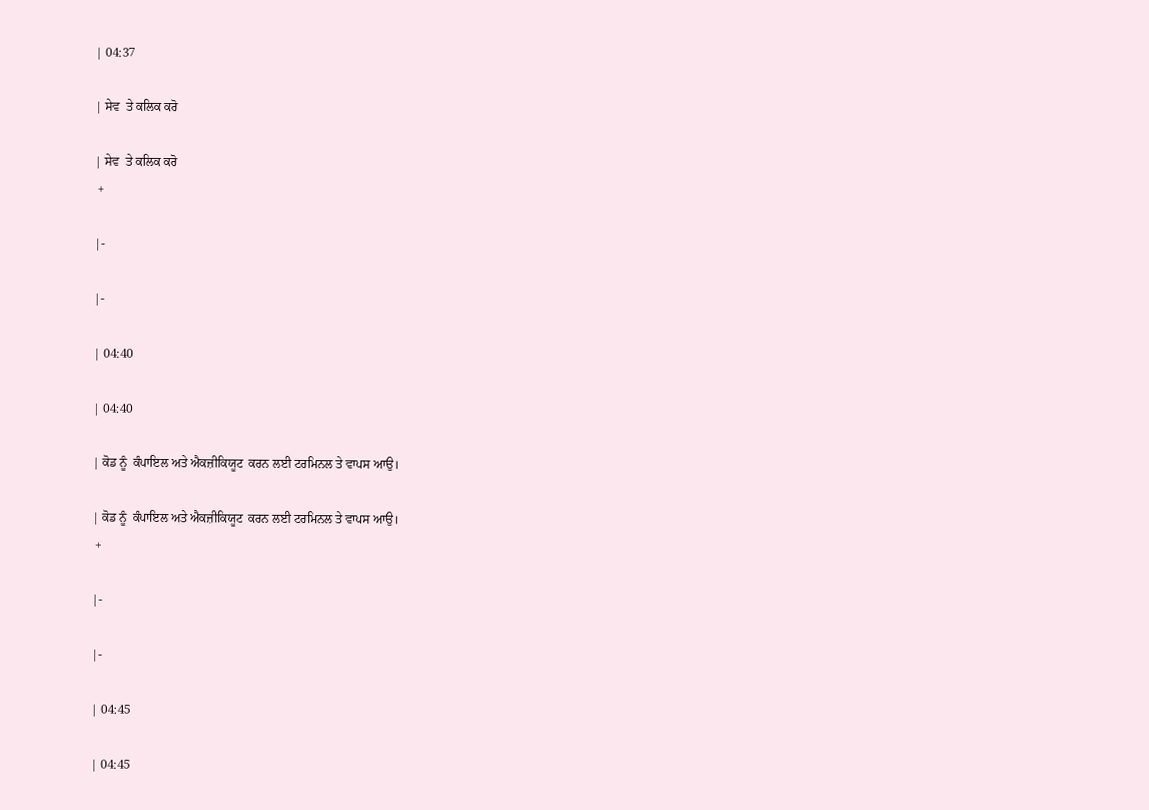| 04:37

| ਸੇਵ  ਤੇ ਕਲਿਕ ਕਰੋ

| ਸੇਵ  ਤੇ ਕਲਿਕ ਕਰੋ
 +

|-

|-

| 04:40

| 04:40

| ਕੋਡ ਨੂੰ  ਕੰਪਾਇਲ ਅਤੇ ਐਕਜ਼ੀਕਿਯੂਟ  ਕਰਨ ਲਈ ਟਰਮਿਨਲ ਤੇ ਵਾਪਸ ਆਉ।

| ਕੋਡ ਨੂੰ  ਕੰਪਾਇਲ ਅਤੇ ਐਕਜ਼ੀਕਿਯੂਟ  ਕਰਨ ਲਈ ਟਰਮਿਨਲ ਤੇ ਵਾਪਸ ਆਉ।
 +

|-

|-

| 04:45

| 04:45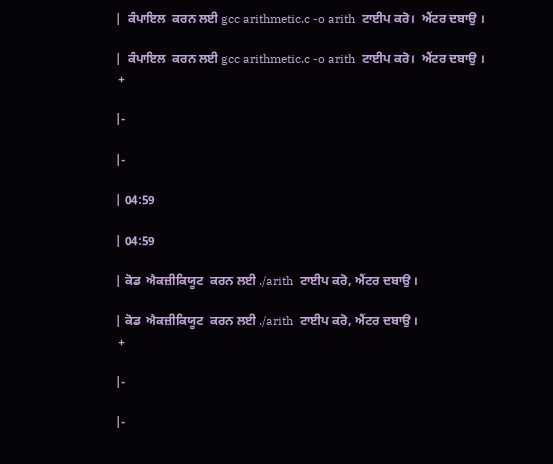|  ਕੰਪਾਇਲ  ਕਰਨ ਲਈ gcc arithmetic.c -o arith  ਟਾਈਪ ਕਰੋ।  ਐਂਟਰ ਦਬਾਉ ।

|  ਕੰਪਾਇਲ  ਕਰਨ ਲਈ gcc arithmetic.c -o arith  ਟਾਈਪ ਕਰੋ।  ਐਂਟਰ ਦਬਾਉ ।
 +

|-

|-

| 04:59

| 04:59

| ਕੋਡ  ਐਕਜ਼ੀਕਿਯੂਟ  ਕਰਨ ਲਈ ./arith  ਟਾਈਪ ਕਰੋ, ਐਂਟਰ ਦਬਾਉ ।

| ਕੋਡ  ਐਕਜ਼ੀਕਿਯੂਟ  ਕਰਨ ਲਈ ./arith  ਟਾਈਪ ਕਰੋ, ਐਂਟਰ ਦਬਾਉ ।
 +

|-

|-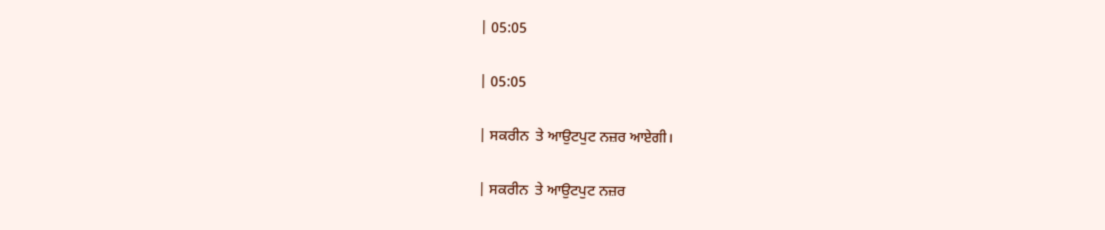| 05:05

| 05:05

| ਸਕਰੀਨ  ਤੇ ਆਉਟਪੁਟ ਨਜ਼ਰ ਆਏਗੀ।

| ਸਕਰੀਨ  ਤੇ ਆਉਟਪੁਟ ਨਜ਼ਰ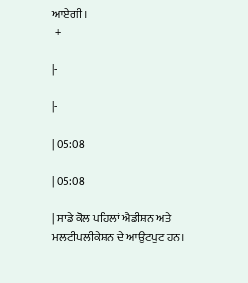ਆਏਗੀ।
 +

|-

|-

| 05:08

| 05:08

| ਸਾਡੇ ਕੋਲ ਪਹਿਲਾਂ ਐਡੀਸ਼ਨ ਅਤੇ ਮਲਟੀਪਲੀਕੇਸ਼ਨ ਦੇ ਆਉਟਪੁਟ ਹਨ।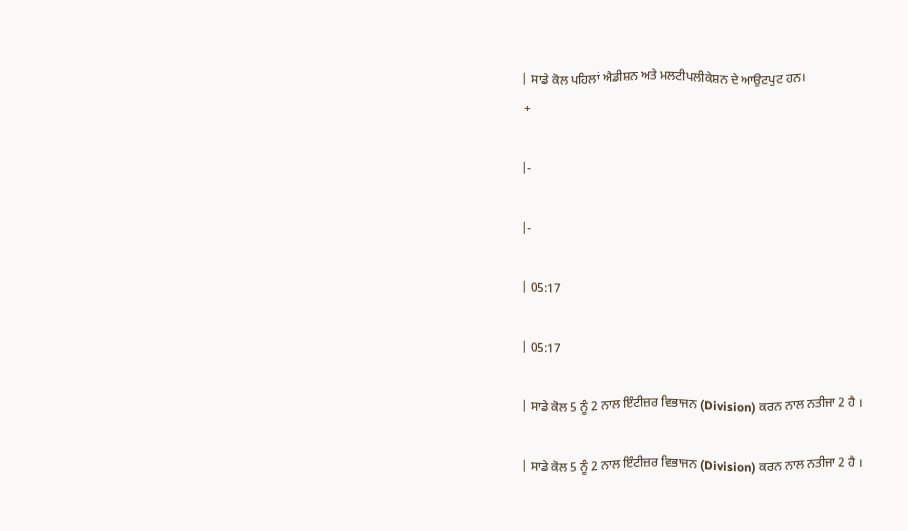| ਸਾਡੇ ਕੋਲ ਪਹਿਲਾਂ ਐਡੀਸ਼ਨ ਅਤੇ ਮਲਟੀਪਲੀਕੇਸ਼ਨ ਦੇ ਆਉਟਪੁਟ ਹਨ।
 +

|-

|-

| 05:17

| 05:17

| ਸਾਡੇ ਕੋਲ 5 ਨੂੰ 2 ਨਾਲ ਇੰਟੀਜ਼ਰ ਵਿਭਾਜਨ (Division) ਕਰਨ ਨਾਲ ਨਤੀਜਾ 2 ਹੈ ।

| ਸਾਡੇ ਕੋਲ 5 ਨੂੰ 2 ਨਾਲ ਇੰਟੀਜ਼ਰ ਵਿਭਾਜਨ (Division) ਕਰਨ ਨਾਲ ਨਤੀਜਾ 2 ਹੈ ।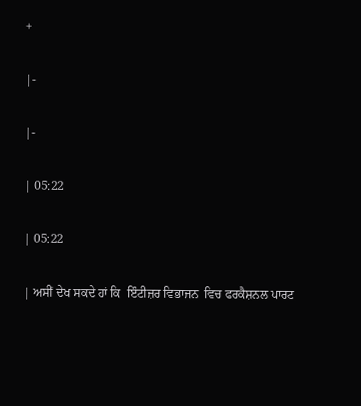+

|-

|-

| 05:22

| 05:22

| ਅਸੀਂ ਦੇਖ ਸਕਦੇ ਹਾਂ ਕਿ  ਇੰਟੀਜ਼ਰ ਵਿਭਾਜਨ  ਵਿਚ ਫਰਕੈਸ਼ਨਲ ਪਾਰਟ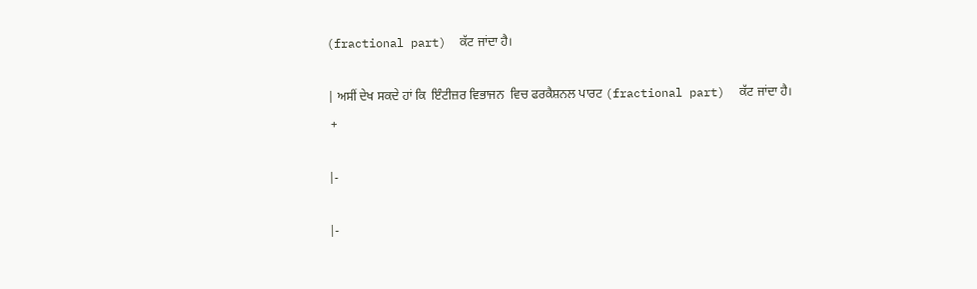(fractional part)  ਕੱਟ ਜਾਂਦਾ ਹੈ।

| ਅਸੀਂ ਦੇਖ ਸਕਦੇ ਹਾਂ ਕਿ  ਇੰਟੀਜ਼ਰ ਵਿਭਾਜਨ  ਵਿਚ ਫਰਕੈਸ਼ਨਲ ਪਾਰਟ (fractional part)  ਕੱਟ ਜਾਂਦਾ ਹੈ।
 +

|-

|-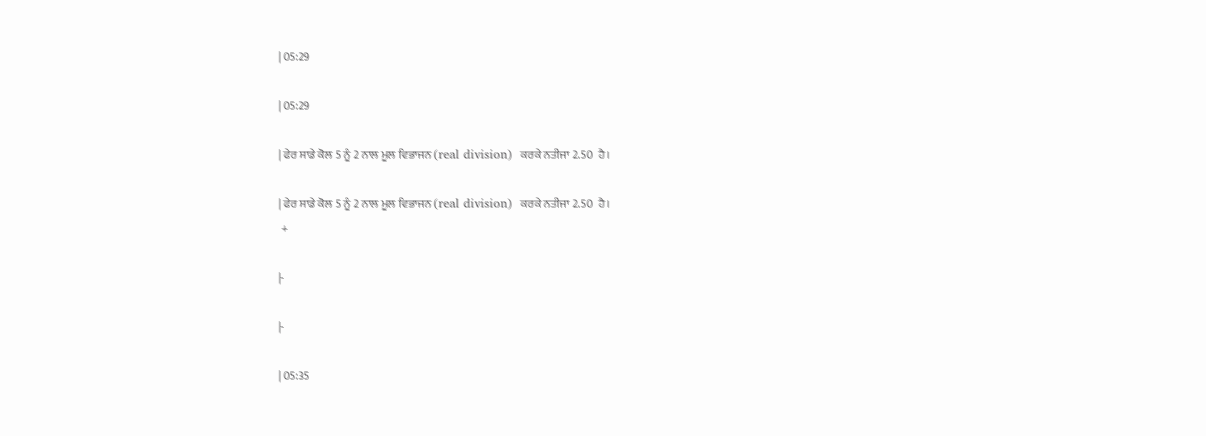| 05:29

| 05:29

| ਫੇਰ ਸਾਡੇ ਕੋਲ 5 ਨੂੰ 2 ਨਾਲ ਮੂਲ ਵਿਭਾਜਨ (real division)  ਕਰਕੇ ਨਤੀਜਾ 2.50  ਹੈ।

| ਫੇਰ ਸਾਡੇ ਕੋਲ 5 ਨੂੰ 2 ਨਾਲ ਮੂਲ ਵਿਭਾਜਨ (real division)  ਕਰਕੇ ਨਤੀਜਾ 2.50  ਹੈ।
 +

|-

|-

| 05:35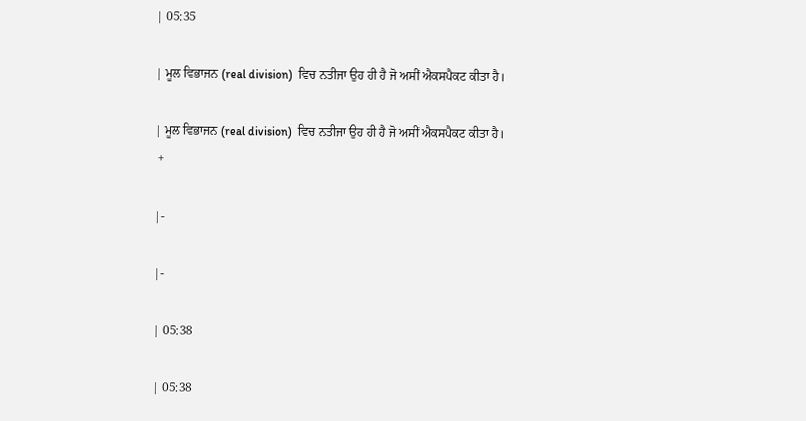| 05:35

| ਮੂਲ ਵਿਭਾਜਨ (real division)  ਵਿਚ ਨਤੀਜਾ ਉਹ ਹੀ ਹੈ ਜੋ ਅਸੀਂ ਐਕਸਪੈਕਟ ਕੀਤਾ ਹੈ।

| ਮੂਲ ਵਿਭਾਜਨ (real division)  ਵਿਚ ਨਤੀਜਾ ਉਹ ਹੀ ਹੈ ਜੋ ਅਸੀਂ ਐਕਸਪੈਕਟ ਕੀਤਾ ਹੈ।
 +

|-

|-

| 05:38

| 05:38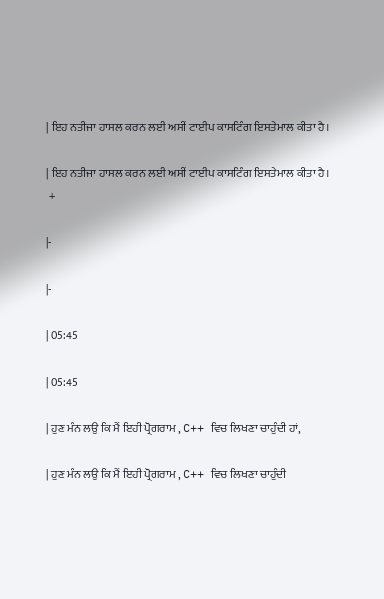| ਇਹ ਨਤੀਜਾ ਹਾਸਲ ਕਰਨ ਲਈ ਅਸੀਂ ਟਾਈਪ ਕਾਸਟਿੰਗ ਇਸਤੇਮਾਲ ਕੀਤਾ ਹੈ।

| ਇਹ ਨਤੀਜਾ ਹਾਸਲ ਕਰਨ ਲਈ ਅਸੀਂ ਟਾਈਪ ਕਾਸਟਿੰਗ ਇਸਤੇਮਾਲ ਕੀਤਾ ਹੈ।
 +

|-

|-

| 05:45

| 05:45

| ਹੁਣ ਮੰਨ ਲਉ ਕਿ ਮੈਂ ਇਹੀ ਪ੍ਰੋਗਰਾਮ , C++ ਵਿਚ ਲਿਖਣਾ ਚਾਹੁੰਦੀ ਹਾਂ,

| ਹੁਣ ਮੰਨ ਲਉ ਕਿ ਮੈਂ ਇਹੀ ਪ੍ਰੋਗਰਾਮ , C++ ਵਿਚ ਲਿਖਣਾ ਚਾਹੁੰਦੀ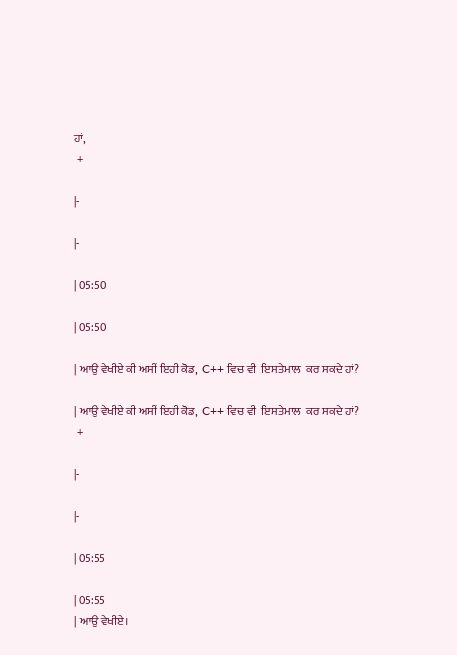ਹਾਂ,
 +

|-

|-

| 05:50

| 05:50

| ਆਉ ਵੇਖੀਏ ਕੀ ਅਸੀਂ ਇਹੀ ਕੋਡ,  C++ ਵਿਚ ਵੀ  ਇਸਤੇਮਾਲ  ਕਰ ਸਕਦੇ ਹਾਂ?

| ਆਉ ਵੇਖੀਏ ਕੀ ਅਸੀਂ ਇਹੀ ਕੋਡ,  C++ ਵਿਚ ਵੀ  ਇਸਤੇਮਾਲ  ਕਰ ਸਕਦੇ ਹਾਂ?
 +

|-

|-

| 05:55

| 05:55
| ਆਉ ਵੇਖੀਏ।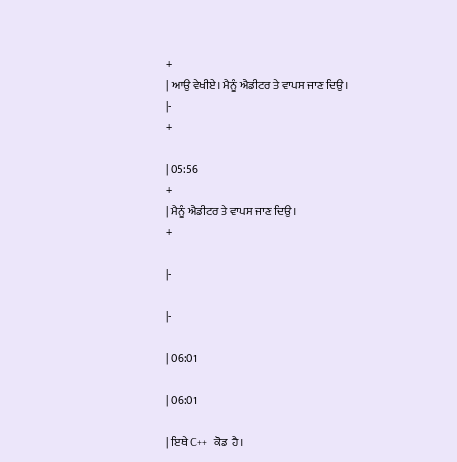+
| ਆਉ ਵੇਖੀਏ। ਮੈਨੂੰ ਐਡੀਟਰ ਤੇ ਵਾਪਸ ਜਾਣ ਦਿਉ।
|-
+

| 05:56
+
| ਮੈਨੂੰ ਐਡੀਟਰ ਤੇ ਵਾਪਸ ਜਾਣ ਦਿਉ।
+

|-

|-

| 06:01

| 06:01

| ਇਥੇ C++  ਕੋਡ  ਹੈ।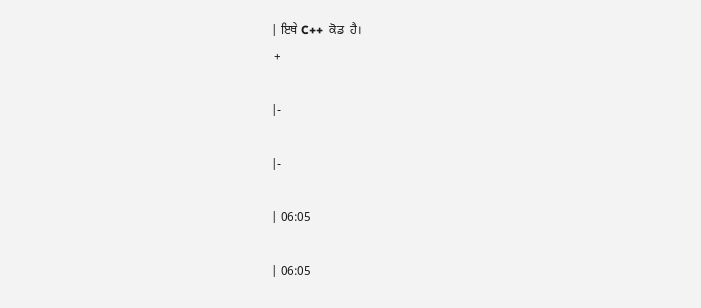| ਇਥੇ C++  ਕੋਡ  ਹੈ।
 +

|-

|-

| 06:05

| 06:05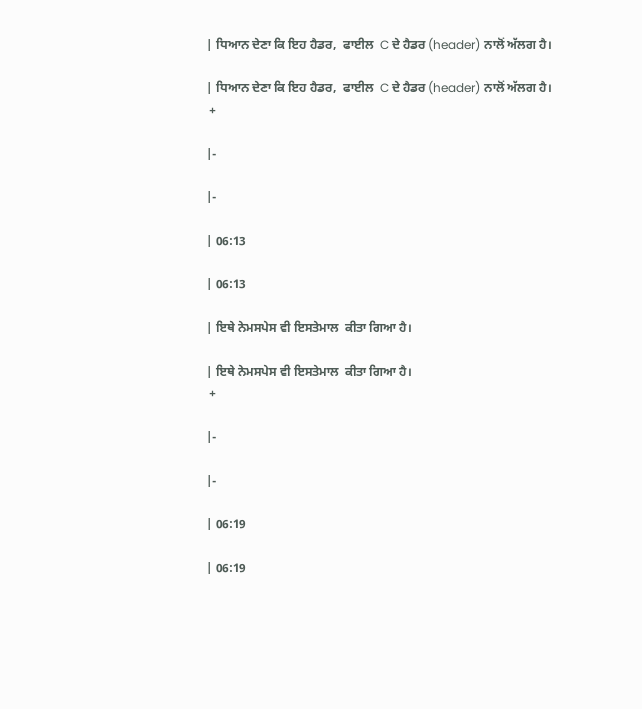| ਧਿਆਨ ਦੇਣਾ ਕਿ ਇਹ ਹੈਡਰ,  ਫਾਈਲ  C ਦੇ ਹੈਡਰ (header) ਨਾਲੋਂ ਅੱਲਗ ਹੈ।

| ਧਿਆਨ ਦੇਣਾ ਕਿ ਇਹ ਹੈਡਰ,  ਫਾਈਲ  C ਦੇ ਹੈਡਰ (header) ਨਾਲੋਂ ਅੱਲਗ ਹੈ।
 +

|-

|-

| 06:13

| 06:13

| ਇਥੇ ਨੇਮਸਪੇਸ ਵੀ ਇਸਤੇਮਾਲ  ਕੀਤਾ ਗਿਆ ਹੈ।

| ਇਥੇ ਨੇਮਸਪੇਸ ਵੀ ਇਸਤੇਮਾਲ  ਕੀਤਾ ਗਿਆ ਹੈ।
 +

|-

|-

| 06:19

| 06:19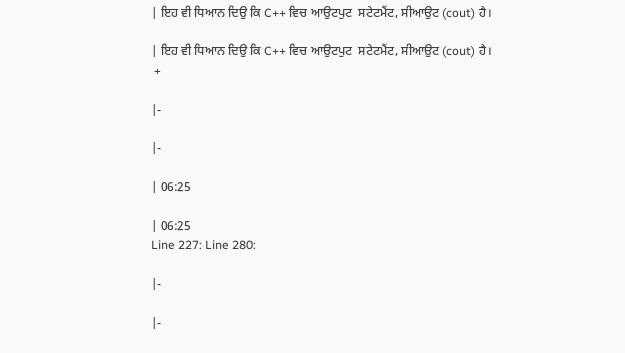| ਇਹ ਵੀ ਧਿਆਨ ਦਿਉ ਕਿ C++ ਵਿਚ ਆਉਟਪੁਟ  ਸਟੇਟਮੈਂਟ, ਸੀਆਉਟ (cout) ਹੈ।

| ਇਹ ਵੀ ਧਿਆਨ ਦਿਉ ਕਿ C++ ਵਿਚ ਆਉਟਪੁਟ  ਸਟੇਟਮੈਂਟ, ਸੀਆਉਟ (cout) ਹੈ।
 +

|-

|-

| 06:25

| 06:25
Line 227: Line 280:

|-

|-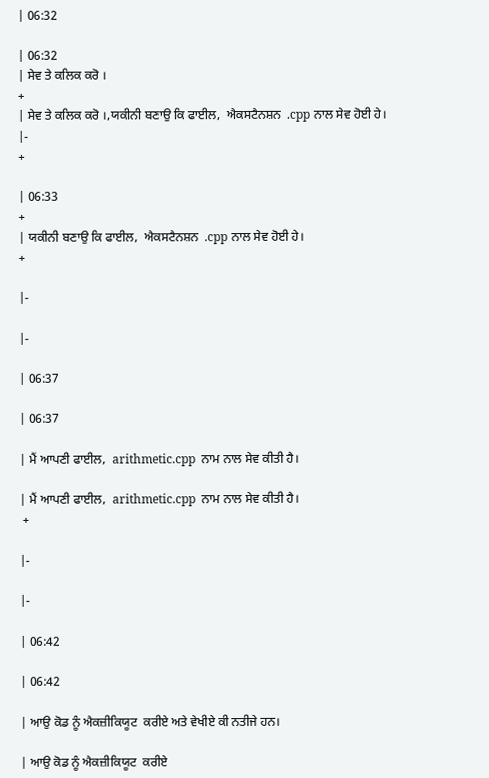| 06:32

| 06:32
| ਸੇਵ ਤੇ ਕਲਿਕ ਕਰੋ ।
+
| ਸੇਵ ਤੇ ਕਲਿਕ ਕਰੋ ।,ਯਕੀਨੀ ਬਣਾਉ ਕਿ ਫਾਈਲ,  ਐਕਸਟੈਨਸ਼ਨ  .cpp ਨਾਲ ਸੇਵ ਹੋਈ ਹੇ।
|-
+

| 06:33
+
| ਯਕੀਨੀ ਬਣਾਉ ਕਿ ਫਾਈਲ,  ਐਕਸਟੈਨਸ਼ਨ  .cpp ਨਾਲ ਸੇਵ ਹੋਈ ਹੇ।
+

|-

|-

| 06:37

| 06:37

| ਮੈਂ ਆਪਣੀ ਫਾਈਲ,  arithmetic.cpp  ਨਾਮ ਨਾਲ ਸੇਵ ਕੀਤੀ ਹੈ।

| ਮੈਂ ਆਪਣੀ ਫਾਈਲ,  arithmetic.cpp  ਨਾਮ ਨਾਲ ਸੇਵ ਕੀਤੀ ਹੈ।
 +

|-

|-

| 06:42

| 06:42

| ਆਉ ਕੋਡ ਨੂੰ ਐਕਜ਼ੀਕਿਯੂਟ  ਕਰੀਏ ਅਤੇ ਵੇਖੀਏ ਕੀ ਨਤੀਜੇ ਹਨ।

| ਆਉ ਕੋਡ ਨੂੰ ਐਕਜ਼ੀਕਿਯੂਟ  ਕਰੀਏ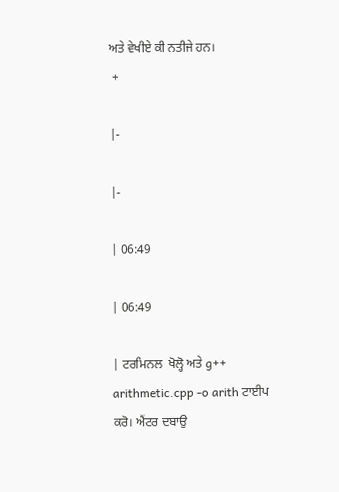ਅਤੇ ਵੇਖੀਏ ਕੀ ਨਤੀਜੇ ਹਨ।
 +

|-

|-

| 06:49

| 06:49

| ਟਰਮਿਨਲ  ਖੋਲ੍ਹੋ ਅਤੇ g++ arithmetic.cpp -o arith ਟਾਈਪ ਕਰੋ। ਐਂਟਰ ਦਬਾਉ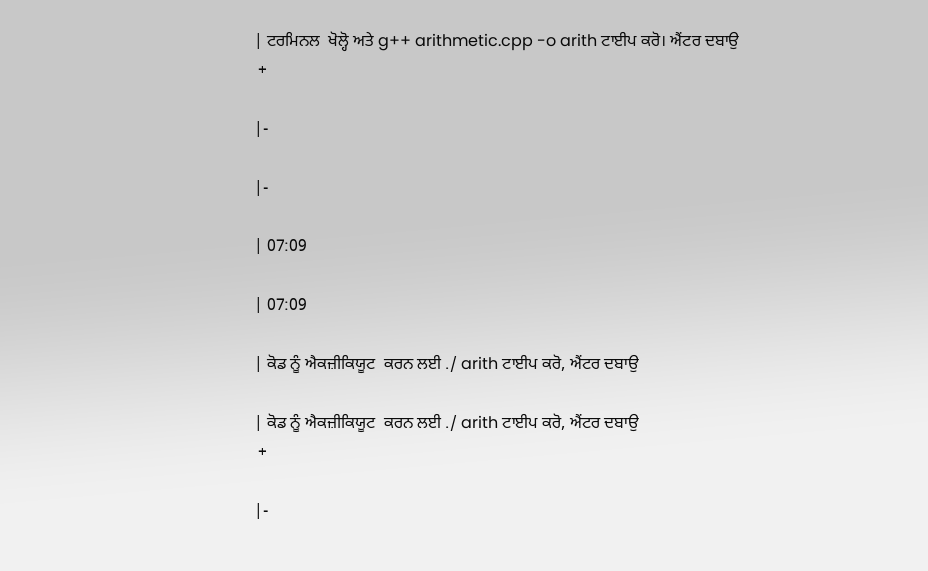| ਟਰਮਿਨਲ  ਖੋਲ੍ਹੋ ਅਤੇ g++ arithmetic.cpp -o arith ਟਾਈਪ ਕਰੋ। ਐਂਟਰ ਦਬਾਉ
 +

|-

|-

| 07:09

| 07:09

| ਕੋਡ ਨੂੰ ਐਕਜ਼ੀਕਿਯੂਟ  ਕਰਨ ਲਈ ./ arith ਟਾਈਪ ਕਰੋ, ਐਂਟਰ ਦਬਾਉ

| ਕੋਡ ਨੂੰ ਐਕਜ਼ੀਕਿਯੂਟ  ਕਰਨ ਲਈ ./ arith ਟਾਈਪ ਕਰੋ, ਐਂਟਰ ਦਬਾਉ
 +

|-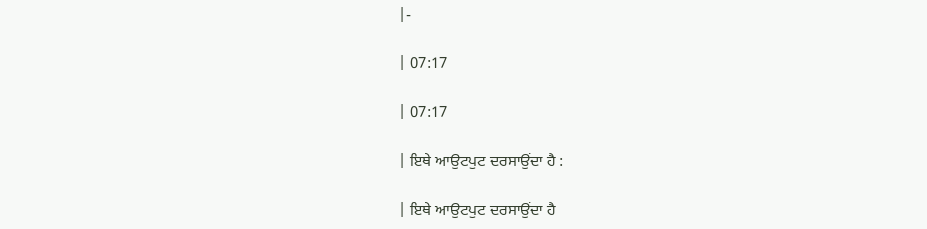|-

| 07:17

| 07:17

| ਇਥੇ ਆਉਟਪੁਟ ਦਰਸਾਉਂਦਾ ਹੈ :

| ਇਥੇ ਆਉਟਪੁਟ ਦਰਸਾਉਂਦਾ ਹੈ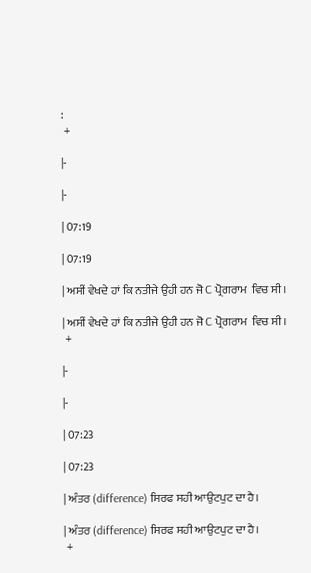:
 +

|-

|-

| 07:19

| 07:19

| ਅਸੀਂ ਵੇਖਦੇ ਹਾਂ ਕਿ ਨਤੀਜੇ ਉਹੀ ਹਨ ਜੋ C ਪ੍ਰੋਗਰਾਮ  ਵਿਚ ਸੀ।

| ਅਸੀਂ ਵੇਖਦੇ ਹਾਂ ਕਿ ਨਤੀਜੇ ਉਹੀ ਹਨ ਜੋ C ਪ੍ਰੋਗਰਾਮ  ਵਿਚ ਸੀ।
 +

|-

|-

| 07:23

| 07:23

| ਅੰਤਰ (difference) ਸਿਰਫ ਸਹੀ ਆਉਟਪੁਟ ਦਾ ਹੈ।

| ਅੰਤਰ (difference) ਸਿਰਫ ਸਹੀ ਆਉਟਪੁਟ ਦਾ ਹੈ।
 +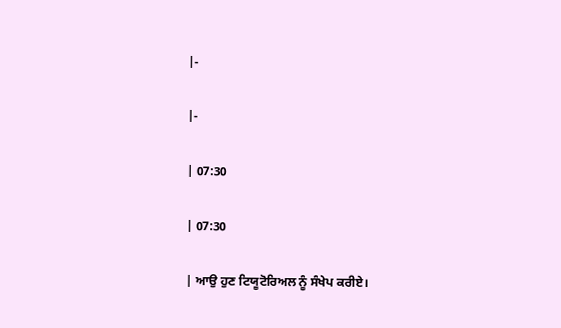|-

|-

| 07:30

| 07:30

| ਆਉ ਹੁਣ ਟਿਯੂਟੋਰਿਅਲ ਨੂੰ ਸੰਖੇਪ ਕਰੀਏ।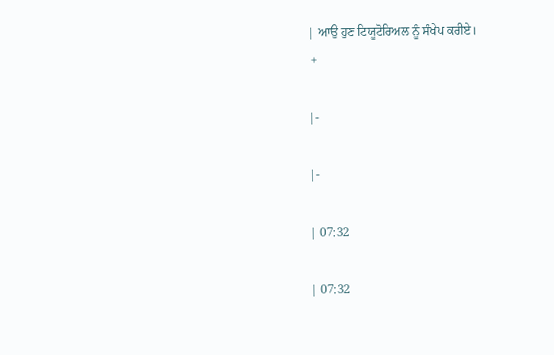| ਆਉ ਹੁਣ ਟਿਯੂਟੋਰਿਅਲ ਨੂੰ ਸੰਖੇਪ ਕਰੀਏ।
 +

|-

|-

| 07:32

| 07:32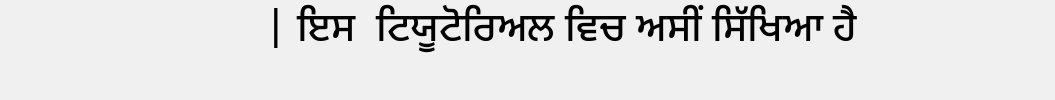| ਇਸ  ਟਿਯੂਟੋਰਿਅਲ ਵਿਚ ਅਸੀਂ ਸਿੱਖਿਆ ਹੈ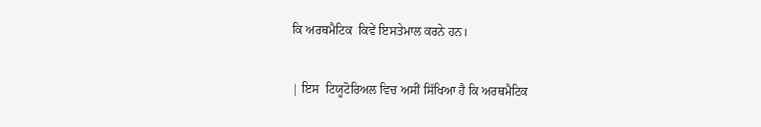ਕਿ ਅਰਥਮੈਟਿਕ  ਕਿਵੇਂ ਇਸਤੇਮਾਲ ਕਰਨੇ ਹਨ।

| ਇਸ  ਟਿਯੂਟੋਰਿਅਲ ਵਿਚ ਅਸੀਂ ਸਿੱਖਿਆ ਹੈ ਕਿ ਅਰਥਮੈਟਿਕ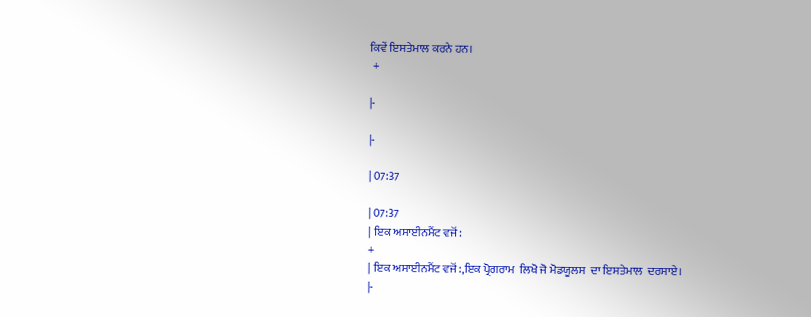ਕਿਵੇਂ ਇਸਤੇਮਾਲ ਕਰਨੇ ਹਨ।
 +

|-

|-

| 07:37

| 07:37
| ਇਕ ਅਸਾਈਨਮੈਂਟ ਵਜੋਂ:
+
| ਇਕ ਅਸਾਈਨਮੈਂਟ ਵਜੋਂ:,ਇਕ ਪ੍ਰੋਗਰਾਮ  ਲਿਖੋ ਜੋ ਮੋਡਯੂਲਸ  ਦਾ ਇਸਤੇਮਾਲ  ਦਰਸਾਏ।
|-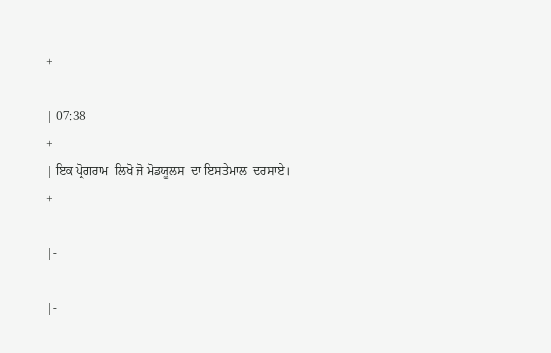+

| 07:38
+
| ਇਕ ਪ੍ਰੋਗਰਾਮ  ਲਿਖੋ ਜੋ ਮੋਡਯੂਲਸ  ਦਾ ਇਸਤੇਮਾਲ  ਦਰਸਾਏ।
+

|-

|-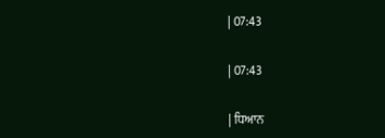| 07:43

| 07:43

| ਧਿਆਨ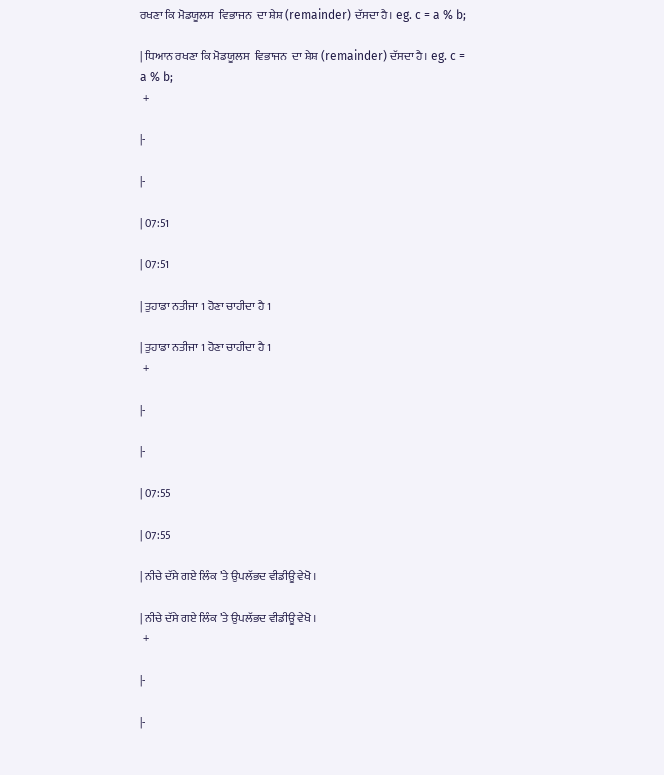ਰਖਣਾ ਕਿ ਮੋਡਯੂਲਸ  ਵਿਭਾਜਨ  ਦਾ ਸ਼ੇਸ਼ (remainder) ਦੱਸਦਾ ਹੈ। eg. c = a % b;

| ਧਿਆਨ ਰਖਣਾ ਕਿ ਮੋਡਯੂਲਸ  ਵਿਭਾਜਨ  ਦਾ ਸ਼ੇਸ਼ (remainder) ਦੱਸਦਾ ਹੈ। eg. c = a % b;
 +

|-

|-

| 07:51

| 07:51

| ਤੁਹਾਡਾ ਨਤੀਜਾ 1 ਹੋਣਾ ਚਾਹੀਦਾ ਹੈ 1

| ਤੁਹਾਡਾ ਨਤੀਜਾ 1 ਹੋਣਾ ਚਾਹੀਦਾ ਹੈ 1
 +

|-

|-

| 07:55

| 07:55

| ਨੀਚੇ ਦੱਸੇ ਗਏ ਲਿੰਕ ’ਤੇ ਉਪਲੱਭਦ ਵੀਡੀਊ ਵੇਖੋ ।

| ਨੀਚੇ ਦੱਸੇ ਗਏ ਲਿੰਕ ’ਤੇ ਉਪਲੱਭਦ ਵੀਡੀਊ ਵੇਖੋ ।
 +

|-

|-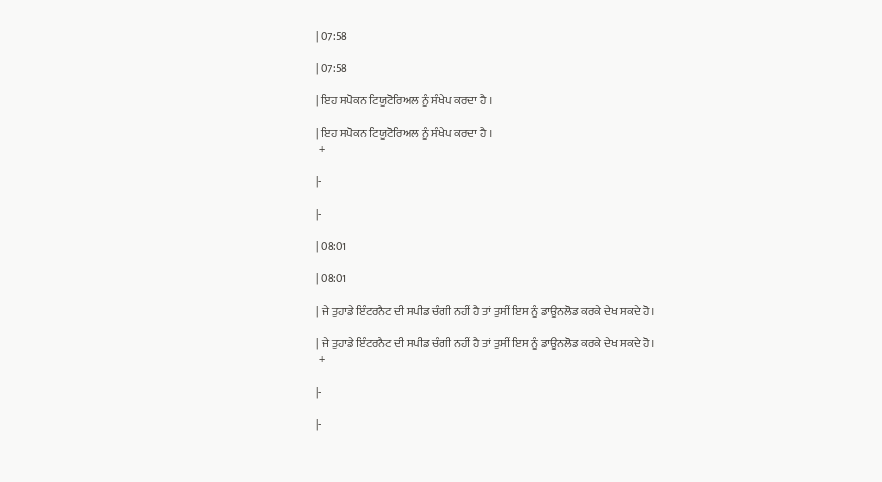| 07:58

| 07:58

| ਇਹ ਸਪੋਕਨ ਟਿਯੂਟੋਰਿਅਲ ਨੂੰ ਸੰਖੇਪ ਕਰਦਾ ਹੈ ।

| ਇਹ ਸਪੋਕਨ ਟਿਯੂਟੋਰਿਅਲ ਨੂੰ ਸੰਖੇਪ ਕਰਦਾ ਹੈ ।
 +

|-

|-

| 08:01

| 08:01

| ਜੇ ਤੁਹਾਡੇ ਇੰਟਰਨੈਟ ਦੀ ਸਪੀਡ ਚੰਗੀ ਨਹੀਂ ਹੈ ਤਾਂ ਤੁਸੀਂ ਇਸ ਨੂੰ ਡਾਊਨਲੋਡ ਕਰਕੇ ਦੇਖ ਸਕਦੇ ਹੋ।

| ਜੇ ਤੁਹਾਡੇ ਇੰਟਰਨੈਟ ਦੀ ਸਪੀਡ ਚੰਗੀ ਨਹੀਂ ਹੈ ਤਾਂ ਤੁਸੀਂ ਇਸ ਨੂੰ ਡਾਊਨਲੋਡ ਕਰਕੇ ਦੇਖ ਸਕਦੇ ਹੋ।
 +

|-

|-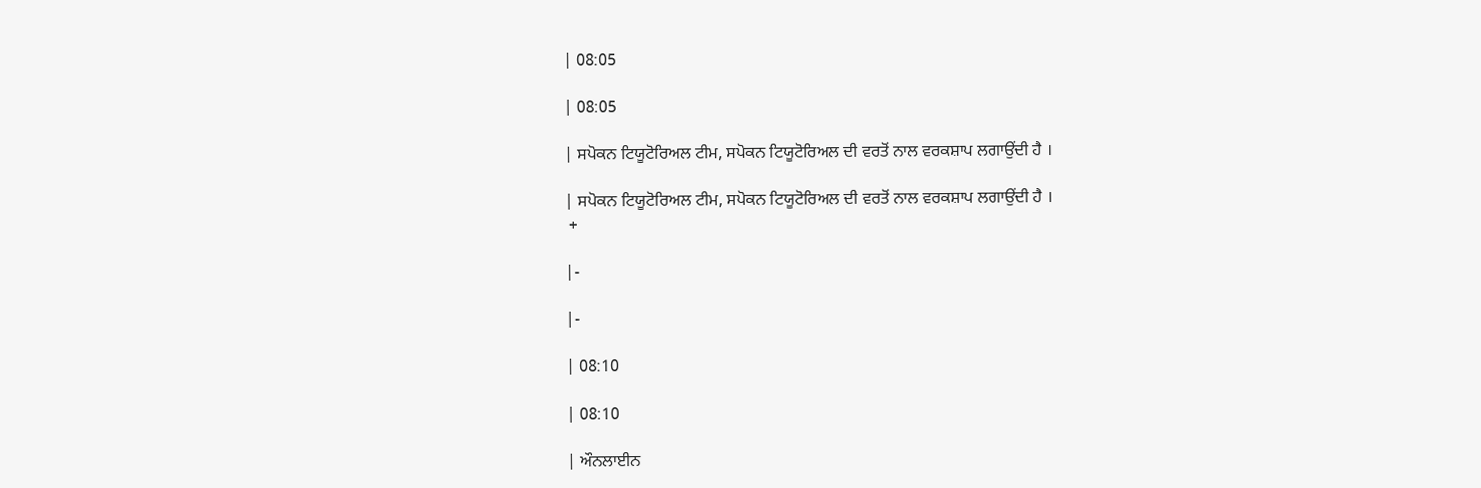| 08:05

| 08:05

| ਸਪੋਕਨ ਟਿਯੂਟੋਰਿਅਲ ਟੀਮ, ਸਪੋਕਨ ਟਿਯੂਟੋਰਿਅਲ ਦੀ ਵਰਤੋਂ ਨਾਲ ਵਰਕਸ਼ਾਪ ਲਗਾਉਂਦੀ ਹੈ ।

| ਸਪੋਕਨ ਟਿਯੂਟੋਰਿਅਲ ਟੀਮ, ਸਪੋਕਨ ਟਿਯੂਟੋਰਿਅਲ ਦੀ ਵਰਤੋਂ ਨਾਲ ਵਰਕਸ਼ਾਪ ਲਗਾਉਂਦੀ ਹੈ ।
 +

|-

|-

| 08:10

| 08:10

| ਔਨਲਾਈਨ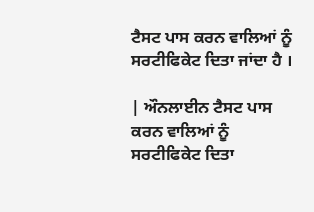ਟੈਸਟ ਪਾਸ ਕਰਨ ਵਾਲਿਆਂ ਨੂੰ ਸਰਟੀਫਿਕੇਟ ਦਿਤਾ ਜਾਂਦਾ ਹੈ ।

| ਔਨਲਾਈਨ ਟੈਸਟ ਪਾਸ ਕਰਨ ਵਾਲਿਆਂ ਨੂੰ ਸਰਟੀਫਿਕੇਟ ਦਿਤਾ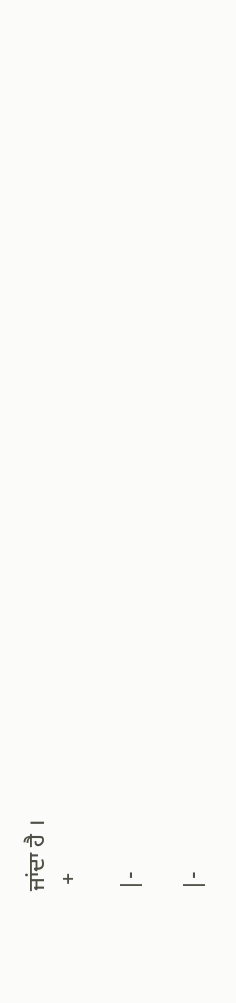ਜਾਂਦਾ ਹੈ ।
 +

|-

|-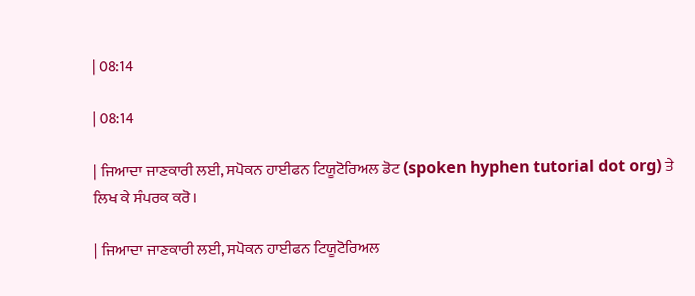| 08:14

| 08:14

| ਜਿਆਦਾ ਜਾਣਕਾਰੀ ਲਈ, ਸਪੋਕਨ ਹਾਈਫਨ ਟਿਯੂਟੋਰਿਅਲ ਡੋਟ (spoken hyphen tutorial dot org) ਤੇ ਲਿਖ ਕੇ ਸੰਪਰਕ ਕਰੋ।

| ਜਿਆਦਾ ਜਾਣਕਾਰੀ ਲਈ, ਸਪੋਕਨ ਹਾਈਫਨ ਟਿਯੂਟੋਰਿਅਲ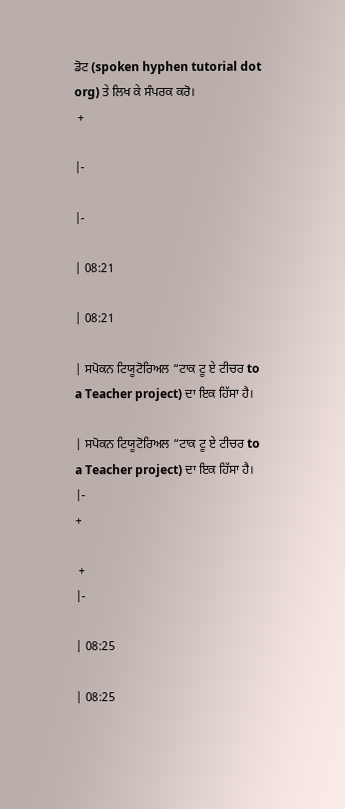ਡੋਟ (spoken hyphen tutorial dot org) ਤੇ ਲਿਖ ਕੇ ਸੰਪਰਕ ਕਰੋ।
 +

|-

|-

| 08:21

| 08:21

| ਸਪੋਕਨ ਟਿਯੂਟੋਰਿਅਲ “ਟਾਕ ਟੂ ਏ ਟੀਚਰ to a Teacher project) ਦਾ ਇਕ ਹਿੱਸਾ ਹੈ।

| ਸਪੋਕਨ ਟਿਯੂਟੋਰਿਅਲ “ਟਾਕ ਟੂ ਏ ਟੀਚਰ to a Teacher project) ਦਾ ਇਕ ਹਿੱਸਾ ਹੈ।
|-
+

 +
|-

| 08:25

| 08:25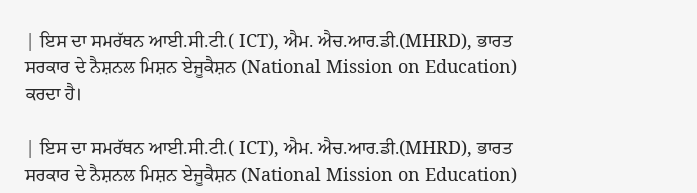| ਇਸ ਦਾ ਸਮਰੱਥਨ ਆਈ.ਸੀ.ਟੀ.( ICT), ਐਮ. ਐਚ.ਆਰ.ਡੀ.(MHRD), ਭਾਰਤ ਸਰਕਾਰ ਦੇ ਨੈਸ਼ਨਲ ਮਿਸ਼ਨ ਏਜੂਕੈਸ਼ਨ (National Mission on Education) ਕਰਦਾ ਹੈ।

| ਇਸ ਦਾ ਸਮਰੱਥਨ ਆਈ.ਸੀ.ਟੀ.( ICT), ਐਮ. ਐਚ.ਆਰ.ਡੀ.(MHRD), ਭਾਰਤ ਸਰਕਾਰ ਦੇ ਨੈਸ਼ਨਲ ਮਿਸ਼ਨ ਏਜੂਕੈਸ਼ਨ (National Mission on Education)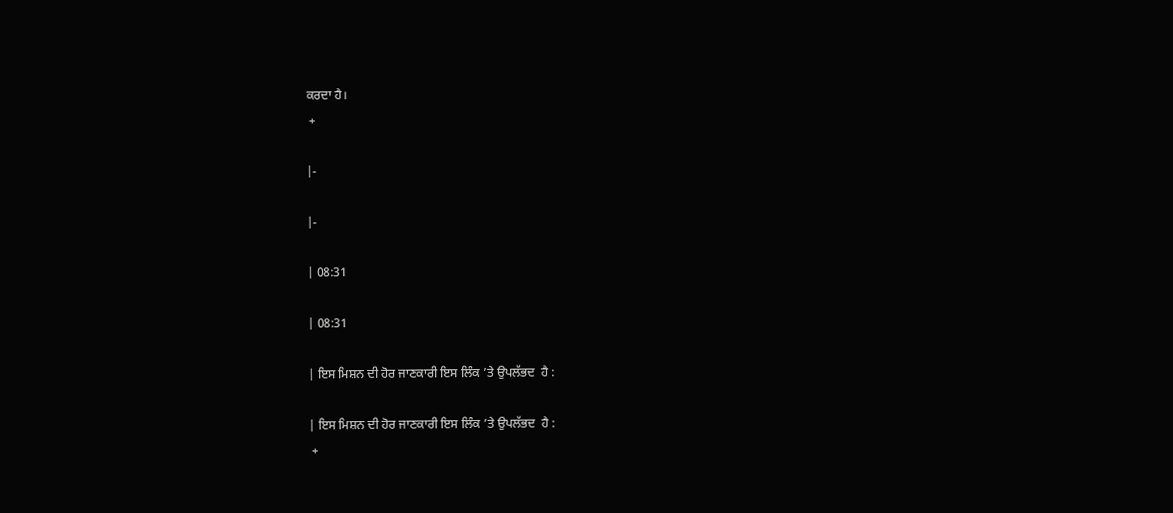ਕਰਦਾ ਹੈ।
 +

|-

|-

| 08:31

| 08:31

| ਇਸ ਮਿਸ਼ਨ ਦੀ ਹੋਰ ਜਾਣਕਾਰੀ ਇਸ ਲਿੰਕ ’ਤੇ ਉਪਲੱਭਦ  ਹੈ :

| ਇਸ ਮਿਸ਼ਨ ਦੀ ਹੋਰ ਜਾਣਕਾਰੀ ਇਸ ਲਿੰਕ ’ਤੇ ਉਪਲੱਭਦ  ਹੈ :
 +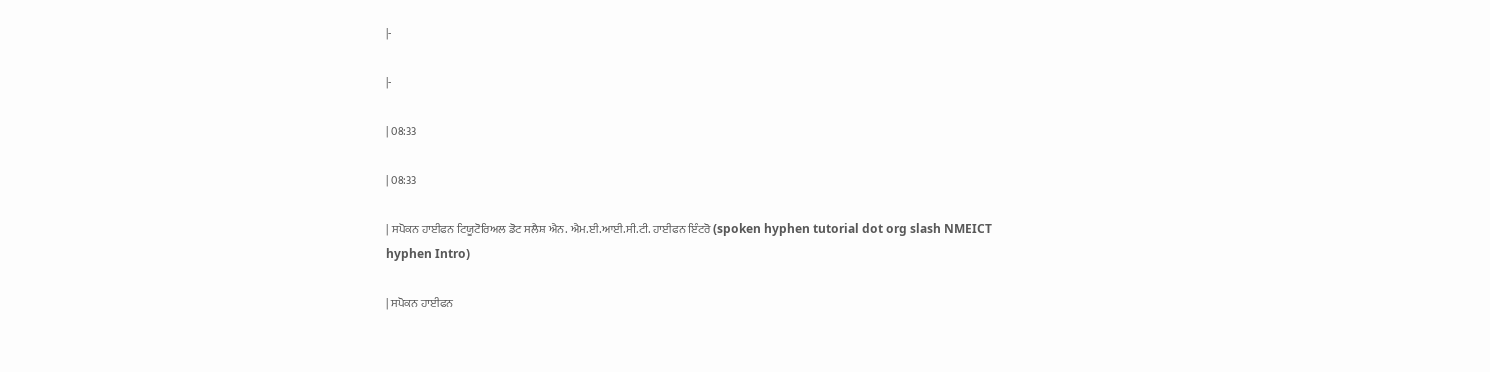|-

|-

| 08:33

| 08:33

| ਸਪੋਕਨ ਹਾਈਫਨ ਟਿਯੂਟੋਰਿਅਲ ਡੋਟ ਸਲੈਸ਼ ਐਨ. ਐਮ.ਈ.ਆਈ.ਸੀ.ਟੀ. ਹਾਈਫਨ ਇੰਟਰੋ (spoken hyphen tutorial dot org slash NMEICT hyphen Intro)

| ਸਪੋਕਨ ਹਾਈਫਨ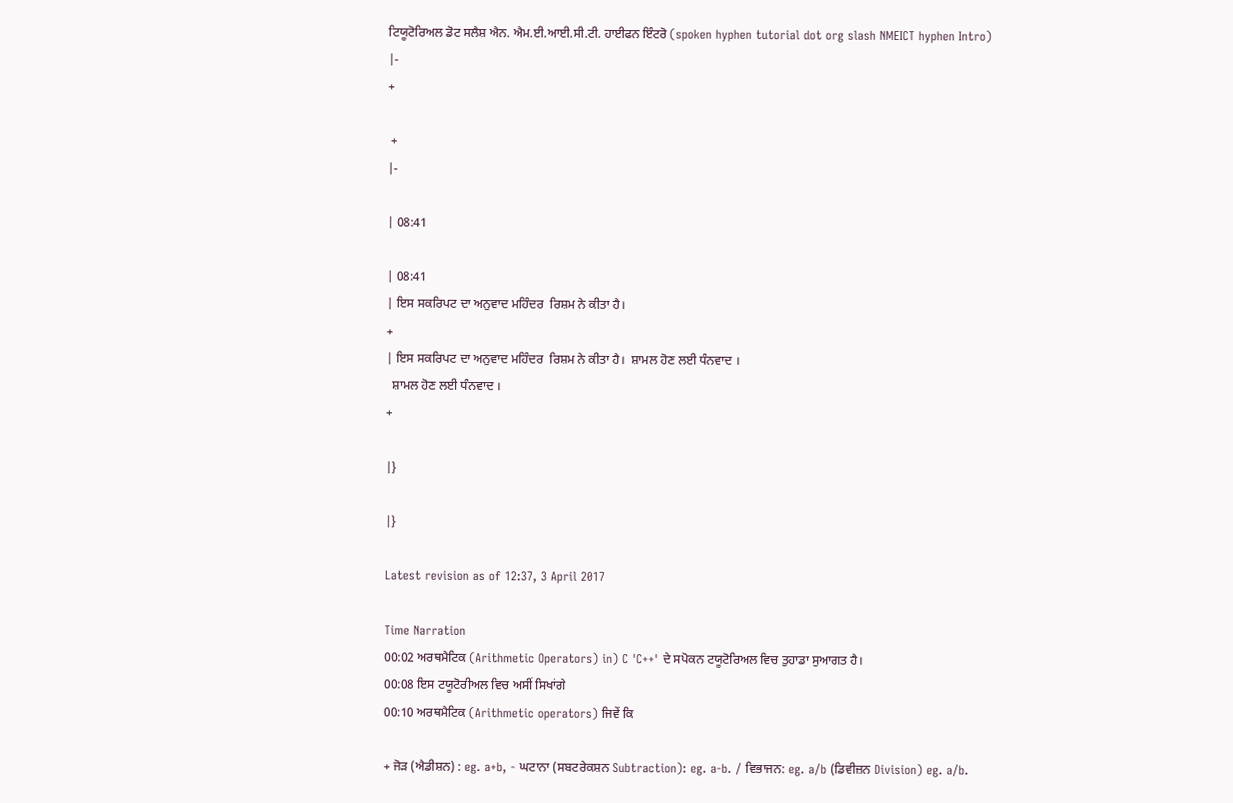ਟਿਯੂਟੋਰਿਅਲ ਡੋਟ ਸਲੈਸ਼ ਐਨ. ਐਮ.ਈ.ਆਈ.ਸੀ.ਟੀ. ਹਾਈਫਨ ਇੰਟਰੋ (spoken hyphen tutorial dot org slash NMEICT hyphen Intro)
|-
+

 +
|-

| 08:41

| 08:41
| ਇਸ ਸਕਰਿਪਟ ਦਾ ਅਨੁਵਾਦ ਮਹਿੰਦਰ  ਰਿਸ਼ਮ ਨੇ ਕੀਤਾ ਹੈ।
+
| ਇਸ ਸਕਰਿਪਟ ਦਾ ਅਨੁਵਾਦ ਮਹਿੰਦਰ  ਰਿਸ਼ਮ ਨੇ ਕੀਤਾ ਹੈ।  ਸ਼ਾਮਲ ਹੋਣ ਲਈ ਧੰਨਵਾਦ ।
  ਸ਼ਾਮਲ ਹੋਣ ਲਈ ਧੰਨਵਾਦ ।
+

|}

|}

Latest revision as of 12:37, 3 April 2017

Time Narration
00:02 ਅਰਥਮੈਟਿਕ (Arithmetic Operators) in) C 'C++' ਦੇ ਸਪੋਕਨ ਟਯੂਟੋਰਿਅਲ ਵਿਚ ਤੁਹਾਡਾ ਸੁਆਗਤ ਹੈ।
00:08 ਇਸ ਟਯੂਟੋਰੀਅਲ ਵਿਚ ਅਸੀਂ ਸਿਖਾਂਗੇ
00:10 ਅਰਥਮੈਟਿਕ (Arithmetic operators) ਜਿਵੇਂ ਕਿ

+ ਜੋੜ (ਐਡੀਸ਼ਨ) : eg. a+b, - ਘਟਾਨਾ (ਸਬਟਰੇਕਸ਼ਨ Subtraction): eg. a-b. / ਵਿਭਾਜਨ: eg. a/b (ਡਿਵੀਜ਼ਨ Division) eg. a/b.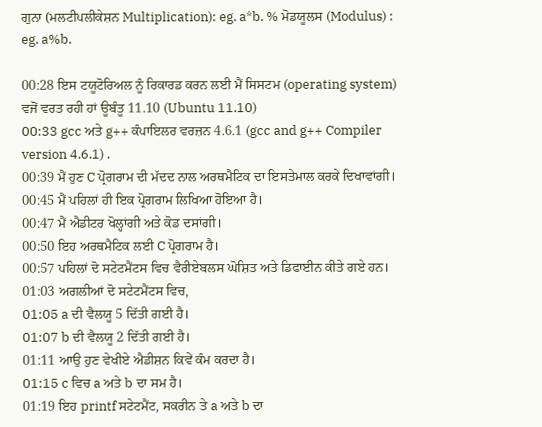ਗੁਨਾ (ਮਲਟੀਪਲੀਕੇਸ਼ਨ Multiplication): eg. a*b. % ਮੋਡਯੂਲਸ (Modulus) : eg. a%b.

00:28 ਇਸ ਟਯੂਟੋਰਿਅਲ ਨੂੰ ਰਿਕਾਰਡ ਕਰਨ ਲਈ ਮੈਂ ਸਿਸਟਮ (operating system) ਵਜੋਂ ਵਰਤ ਰਹੀ ਹਾਂ ਊਬੰਤੂ 11.10 (Ubuntu 11.10)
00:33 gcc ਅਤੇ g++ ਕੰਪਾਇਲਰ ਵਰਜ਼ਨ 4.6.1 (gcc and g++ Compiler version 4.6.1) .
00:39 ਮੈਂ ਹੁਣ C ਪ੍ਰੋਗਰਾਮ ਦੀ ਮੱਦਦ ਨਾਲ ਅਰਥਮੈਟਿਕ ਦਾ ਇਸਤੇਮਾਲ ਕਰਕੇ ਦਿਖਾਵਾਂਗੀ।
00:45 ਮੈਂ ਪਹਿਲਾਂ ਹੀ ਇਕ ਪ੍ਰੋਗਰਾਮ ਲਿਖਿਆ ਹੋਇਆ ਹੈ।
00:47 ਮੈਂ ਐਡੀਟਰ ਖੋਲ੍ਹਾਂਗੀ ਅਤੇ ਕੋਡ ਦਸਾਂਗੀ।
00:50 ਇਹ ਅਰਥਮੈਟਿਕ ਲਈ C ਪ੍ਰੋਗਰਾਮ ਹੈ।
00:57 ਪਹਿਲਾਂ ਦੋ ਸਟੇਟਮੈਂਟਸ ਵਿਚ ਵੈਰੀਏਬਲਸ ਘੋਸ਼ਿਤ ਅਤੇ ਡਿਫਾਈਨ ਕੀਤੇ ਗਏ ਹਨ।
01:03 ਅਗਲੀਆਂ ਦੋ ਸਟੇਟਮੈਂਟਸ ਵਿਚ,
01:05 a ਦੀ ਵੈਲਯੂ 5 ਦਿੱਤੀ ਗਈ ਹੈ।
01:07 b ਦੀ ਵੈਲਯੂ 2 ਦਿੱਤੀ ਗਈ ਹੈ।
01:11 ਆਉ ਹੁਣ ਵੇਖੀਏ ਐਡੀਸ਼ਨ ਕਿਵੇਂ ਕੰਮ ਕਰਦਾ ਹੈ।
01:15 c ਵਿਚ a ਅਤੇ b ਦਾ ਸਮ ਹੈ।
01:19 ਇਹ printf ਸਟੇਟਮੈਂਟ, ਸਕਰੀਨ ਤੇ a ਅਤੇ b ਦਾ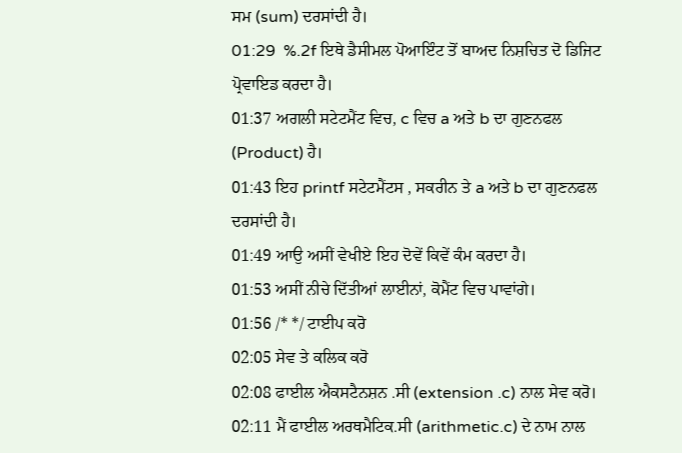ਸਮ (sum) ਦਰਸਾਂਦੀ ਹੈ।
01:29  %.2f ਇਥੇ ਡੈਸੀਮਲ ਪੋਆਇੰਟ ਤੋਂ ਬਾਅਦ ਨਿਸ਼ਚਿਤ ਦੋ ਡਿਜਿਟ ਪ੍ਰੋਵਾਇਡ ਕਰਦਾ ਹੈ।
01:37 ਅਗਲੀ ਸਟੇਟਮੈਂਟ ਵਿਚ, c ਵਿਚ a ਅਤੇ b ਦਾ ਗੁਣਨਫਲ (Product) ਹੈ।
01:43 ਇਹ printf ਸਟੇਟਮੈਂਟਸ , ਸਕਰੀਨ ਤੇ a ਅਤੇ b ਦਾ ਗੁਣਨਫਲ ਦਰਸਾਂਦੀ ਹੈ।
01:49 ਆਉ ਅਸੀਂ ਵੇਖੀਏ ਇਹ ਦੋਵੇਂ ਕਿਵੇਂ ਕੰਮ ਕਰਦਾ ਹੈ।
01:53 ਅਸੀਂ ਨੀਚੇ ਦਿੱਤੀਆਂ ਲਾਈਨਾਂ, ਕੋਮੈਂਟ ਵਿਚ ਪਾਵਾਂਗੇ।
01:56 /* */ ਟਾਈਪ ਕਰੋ
02:05 ਸੇਵ ਤੇ ਕਲਿਕ ਕਰੋ
02:08 ਫਾਈਲ ਐਕਸਟੈਨਸ਼ਨ .ਸੀ (extension .c) ਨਾਲ ਸੇਵ ਕਰੋ।
02:11 ਮੈਂ ਫਾਈਲ ਅਰਥਮੈਟਿਕ.ਸੀ (arithmetic.c) ਦੇ ਨਾਮ ਨਾਲ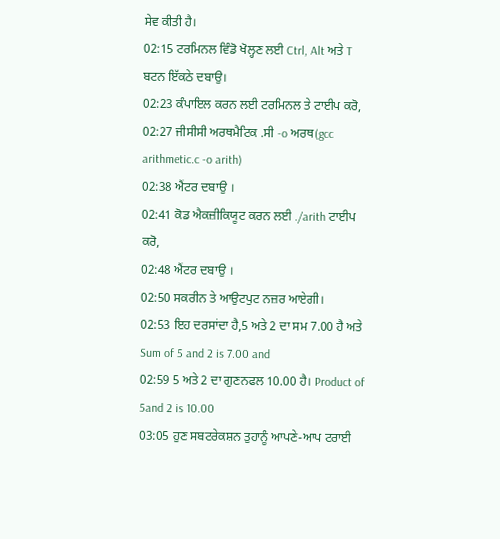ਸੇਵ ਕੀਤੀ ਹੈ।
02:15 ਟਰਮਿਨਲ ਵਿੰਡੋ ਖੋਲ੍ਹਣ ਲਈ Ctrl, Alt ਅਤੇ T ਬਟਨ ਇੱਕਠੇ ਦਬਾਉ।
02:23 ਕੰਪਾਇਲ ਕਰਨ ਲਈ ਟਰਮਿਨਲ ਤੇ ਟਾਈਪ ਕਰੋ,
02:27 ਜੀਸੀਸੀ ਅਰਥਮੈਟਿਕ .ਸੀ -o ਅਰਥ(gcc arithmetic.c -o arith)
02:38 ਐਂਟਰ ਦਬਾਉ ।
02:41 ਕੋਡ ਐਕਜ਼ੀਕਿਯੂਟ ਕਰਨ ਲਈ ./arith ਟਾਈਪ ਕਰੋ,
02:48 ਐਂਟਰ ਦਬਾਉ ।
02:50 ਸਕਰੀਨ ਤੇ ਆਉਟਪੁਟ ਨਜ਼ਰ ਆਏਗੀ।
02:53 ਇਹ ਦਰਸਾਂਦਾ ਹੈ,5 ਅਤੇ 2 ਦਾ ਸਮ 7.00 ਹੈ ਅਤੇ Sum of 5 and 2 is 7.00 and
02:59 5 ਅਤੇ 2 ਦਾ ਗੁਣਨਫਲ 10.00 ਹੈ। Product of 5and 2 is 10.00
03:05 ਹੁਣ ਸਬਟਰੇਕਸ਼ਨ ਤੁਹਾਨੂੰ ਆਪਣੇ-ਆਪ ਟਰਾਈ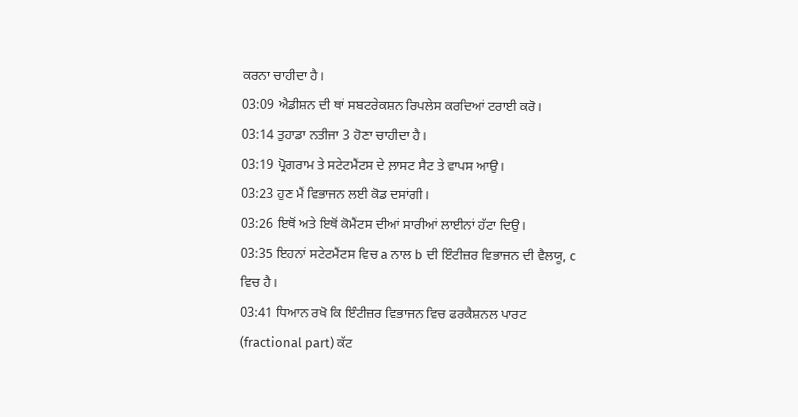ਕਰਨਾ ਚਾਹੀਦਾ ਹੈ।
03:09 ਐਡੀਸ਼ਨ ਦੀ ਥਾਂ ਸਬਟਰੇਕਸ਼ਨ ਰਿਪਲੇਸ ਕਰਦਿਆਂ ਟਰਾਈ ਕਰੋ।
03:14 ਤੁਹਾਡਾ ਨਤੀਜਾ 3 ਹੋਣਾ ਚਾਹੀਦਾ ਹੈ।
03:19 ਪ੍ਰੋਗਰਾਮ ਤੇ ਸਟੇਟਮੈਂਟਸ ਦੇ ਲ਼ਾਸਟ ਸੈਟ ਤੇ ਵਾਪਸ ਆਉ।
03:23 ਹੁਣ ਮੈਂ ਵਿਭਾਜਨ ਲਈ ਕੋਡ ਦਸਾਂਗੀ।
03:26 ਇਥੋਂ ਅਤੇ ਇਥੋਂ ਕੋਮੈਂਟਸ ਦੀਆਂ ਸਾਰੀਆਂ ਲਾਈਨਾਂ ਹੱਟਾ ਦਿਉ।
03:35 ਇਹਨਾਂ ਸਟੇਟਮੈਂਟਸ ਵਿਚ a ਨਾਲ b ਦੀ ਇੰਟੀਜ਼ਰ ਵਿਭਾਜਨ ਦੀ ਵੈਲਯੂ, c ਵਿਚ ਹੈ।
03:41 ਧਿਆਨ ਰਖੋ ਕਿ ਇੰਟੀਜ਼ਰ ਵਿਭਾਜਨ ਵਿਚ ਫਰਕੈਸ਼ਨਲ ਪਾਰਟ (fractional part) ਕੱਟ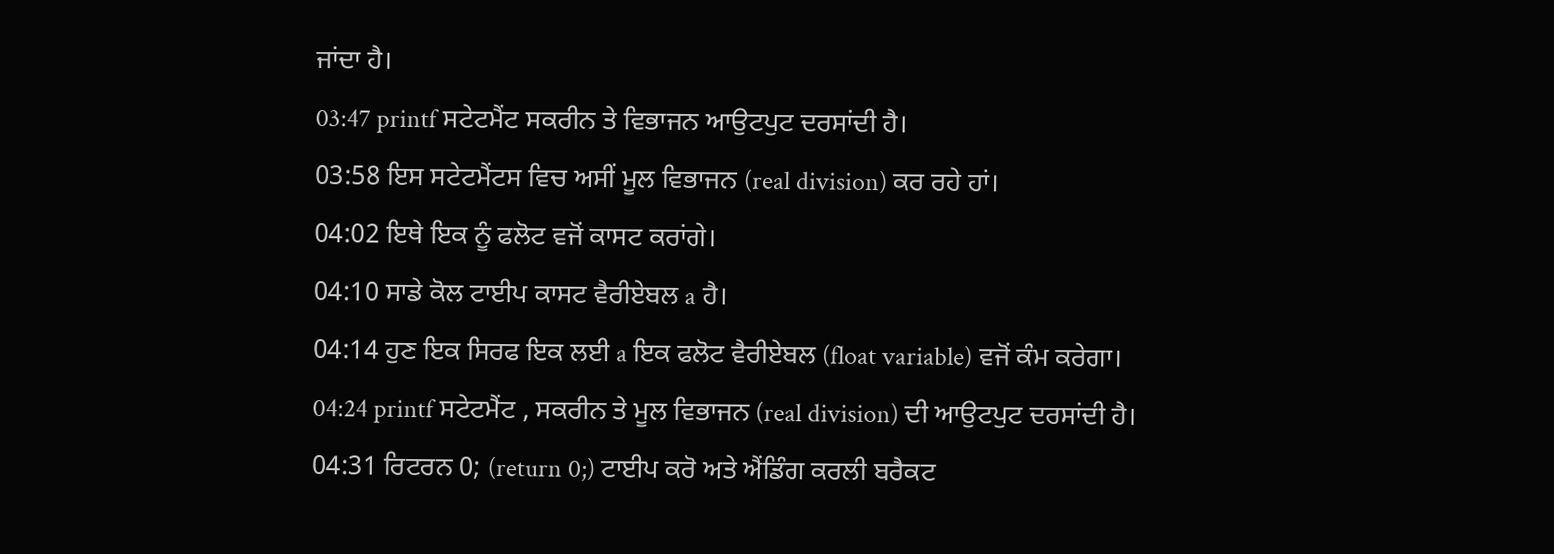ਜਾਂਦਾ ਹੈ।
03:47 printf ਸਟੇਟਮੈਂਟ ਸਕਰੀਨ ਤੇ ਵਿਭਾਜਨ ਆਉਟਪੁਟ ਦਰਸਾਂਦੀ ਹੈ।
03:58 ਇਸ ਸਟੇਟਮੈਂਟਸ ਵਿਚ ਅਸੀਂ ਮੂਲ ਵਿਭਾਜਨ (real division) ਕਰ ਰਹੇ ਹਾਂ।
04:02 ਇਥੇ ਇਕ ਨੂੰ ਫਲੋਟ ਵਜੋਂ ਕਾਸਟ ਕਰਾਂਗੇ।
04:10 ਸਾਡੇ ਕੋਲ ਟਾਈਪ ਕਾਸਟ ਵੈਰੀਏਬਲ a ਹੈ।
04:14 ਹੁਣ ਇਕ ਸਿਰਫ ਇਕ ਲਈ a ਇਕ ਫਲੋਟ ਵੈਰੀਏਬਲ (float variable) ਵਜੋਂ ਕੰਮ ਕਰੇਗਾ।
04:24 printf ਸਟੇਟਮੈਂਟ , ਸਕਰੀਨ ਤੇ ਮੂਲ ਵਿਭਾਜਨ (real division) ਦੀ ਆਉਟਪੁਟ ਦਰਸਾਂਦੀ ਹੈ।
04:31 ਰਿਟਰਨ 0; (return 0;) ਟਾਈਪ ਕਰੋ ਅਤੇ ਐਂਡਿੰਗ ਕਰਲੀ ਬਰੈਕਟ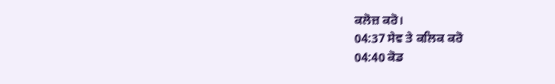ਕਲੋਜ਼ ਕਰੋ।
04:37 ਸੇਵ ਤੇ ਕਲਿਕ ਕਰੋ
04:40 ਕੋਡ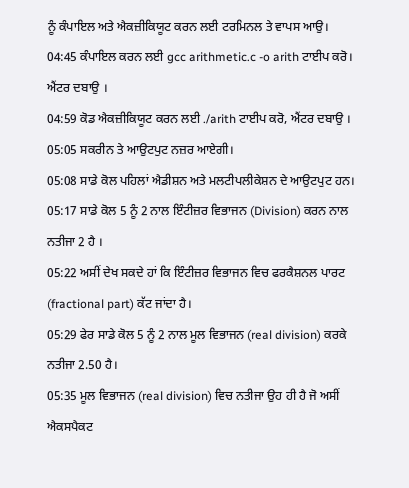ਨੂੰ ਕੰਪਾਇਲ ਅਤੇ ਐਕਜ਼ੀਕਿਯੂਟ ਕਰਨ ਲਈ ਟਰਮਿਨਲ ਤੇ ਵਾਪਸ ਆਉ।
04:45 ਕੰਪਾਇਲ ਕਰਨ ਲਈ gcc arithmetic.c -o arith ਟਾਈਪ ਕਰੋ। ਐਂਟਰ ਦਬਾਉ ।
04:59 ਕੋਡ ਐਕਜ਼ੀਕਿਯੂਟ ਕਰਨ ਲਈ ./arith ਟਾਈਪ ਕਰੋ, ਐਂਟਰ ਦਬਾਉ ।
05:05 ਸਕਰੀਨ ਤੇ ਆਉਟਪੁਟ ਨਜ਼ਰ ਆਏਗੀ।
05:08 ਸਾਡੇ ਕੋਲ ਪਹਿਲਾਂ ਐਡੀਸ਼ਨ ਅਤੇ ਮਲਟੀਪਲੀਕੇਸ਼ਨ ਦੇ ਆਉਟਪੁਟ ਹਨ।
05:17 ਸਾਡੇ ਕੋਲ 5 ਨੂੰ 2 ਨਾਲ ਇੰਟੀਜ਼ਰ ਵਿਭਾਜਨ (Division) ਕਰਨ ਨਾਲ ਨਤੀਜਾ 2 ਹੈ ।
05:22 ਅਸੀਂ ਦੇਖ ਸਕਦੇ ਹਾਂ ਕਿ ਇੰਟੀਜ਼ਰ ਵਿਭਾਜਨ ਵਿਚ ਫਰਕੈਸ਼ਨਲ ਪਾਰਟ (fractional part) ਕੱਟ ਜਾਂਦਾ ਹੈ।
05:29 ਫੇਰ ਸਾਡੇ ਕੋਲ 5 ਨੂੰ 2 ਨਾਲ ਮੂਲ ਵਿਭਾਜਨ (real division) ਕਰਕੇ ਨਤੀਜਾ 2.50 ਹੈ।
05:35 ਮੂਲ ਵਿਭਾਜਨ (real division) ਵਿਚ ਨਤੀਜਾ ਉਹ ਹੀ ਹੈ ਜੋ ਅਸੀਂ ਐਕਸਪੈਕਟ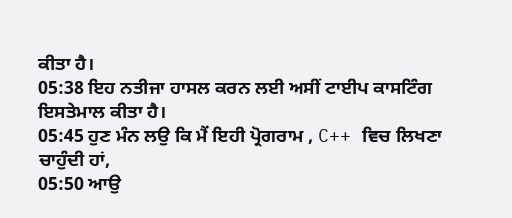ਕੀਤਾ ਹੈ।
05:38 ਇਹ ਨਤੀਜਾ ਹਾਸਲ ਕਰਨ ਲਈ ਅਸੀਂ ਟਾਈਪ ਕਾਸਟਿੰਗ ਇਸਤੇਮਾਲ ਕੀਤਾ ਹੈ।
05:45 ਹੁਣ ਮੰਨ ਲਉ ਕਿ ਮੈਂ ਇਹੀ ਪ੍ਰੋਗਰਾਮ , C++ ਵਿਚ ਲਿਖਣਾ ਚਾਹੁੰਦੀ ਹਾਂ,
05:50 ਆਉ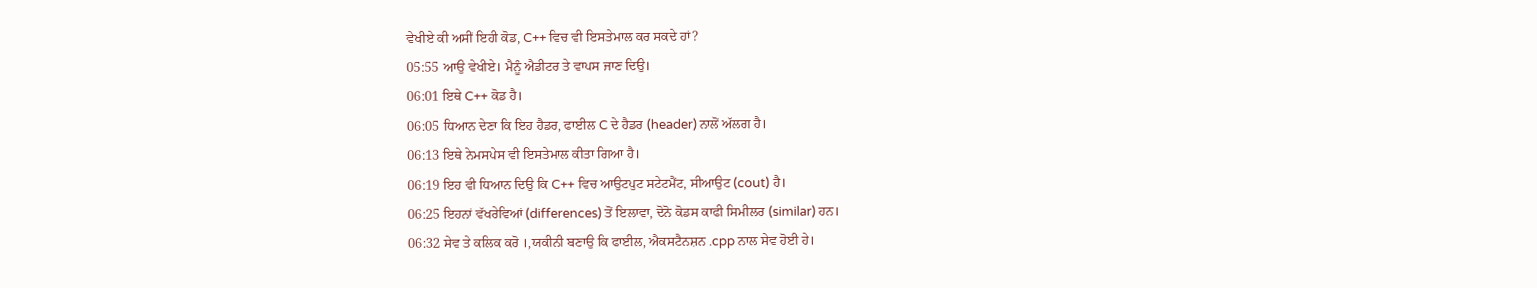ਵੇਖੀਏ ਕੀ ਅਸੀਂ ਇਹੀ ਕੋਡ, C++ ਵਿਚ ਵੀ ਇਸਤੇਮਾਲ ਕਰ ਸਕਦੇ ਹਾਂ?
05:55 ਆਉ ਵੇਖੀਏ। ਮੈਨੂੰ ਐਡੀਟਰ ਤੇ ਵਾਪਸ ਜਾਣ ਦਿਉ।
06:01 ਇਥੇ C++ ਕੋਡ ਹੈ।
06:05 ਧਿਆਨ ਦੇਣਾ ਕਿ ਇਹ ਹੈਡਰ, ਫਾਈਲ C ਦੇ ਹੈਡਰ (header) ਨਾਲੋਂ ਅੱਲਗ ਹੈ।
06:13 ਇਥੇ ਨੇਮਸਪੇਸ ਵੀ ਇਸਤੇਮਾਲ ਕੀਤਾ ਗਿਆ ਹੈ।
06:19 ਇਹ ਵੀ ਧਿਆਨ ਦਿਉ ਕਿ C++ ਵਿਚ ਆਉਟਪੁਟ ਸਟੇਟਮੈਂਟ, ਸੀਆਉਟ (cout) ਹੈ।
06:25 ਇਹਨਾਂ ਵੱਖਰੇਵਿਆਂ (differences) ਤੋਂ ਇਲਾਵਾ, ਦੋਨੋ ਕੋਡਸ ਕਾਫੀ ਸਿਮੀਲਰ (similar) ਹਨ।
06:32 ਸੇਵ ਤੇ ਕਲਿਕ ਕਰੋ ।,ਯਕੀਨੀ ਬਣਾਉ ਕਿ ਫਾਈਲ, ਐਕਸਟੈਨਸ਼ਨ .cpp ਨਾਲ ਸੇਵ ਹੋਈ ਹੇ।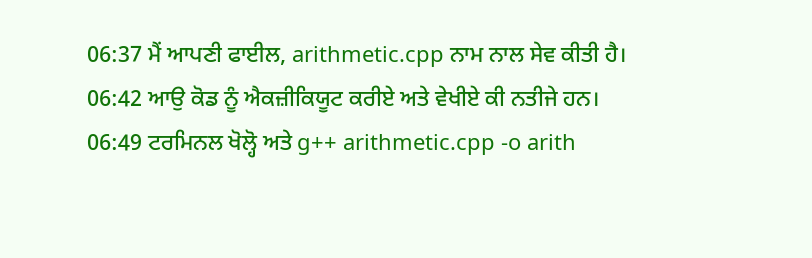06:37 ਮੈਂ ਆਪਣੀ ਫਾਈਲ, arithmetic.cpp ਨਾਮ ਨਾਲ ਸੇਵ ਕੀਤੀ ਹੈ।
06:42 ਆਉ ਕੋਡ ਨੂੰ ਐਕਜ਼ੀਕਿਯੂਟ ਕਰੀਏ ਅਤੇ ਵੇਖੀਏ ਕੀ ਨਤੀਜੇ ਹਨ।
06:49 ਟਰਮਿਨਲ ਖੋਲ੍ਹੋ ਅਤੇ g++ arithmetic.cpp -o arith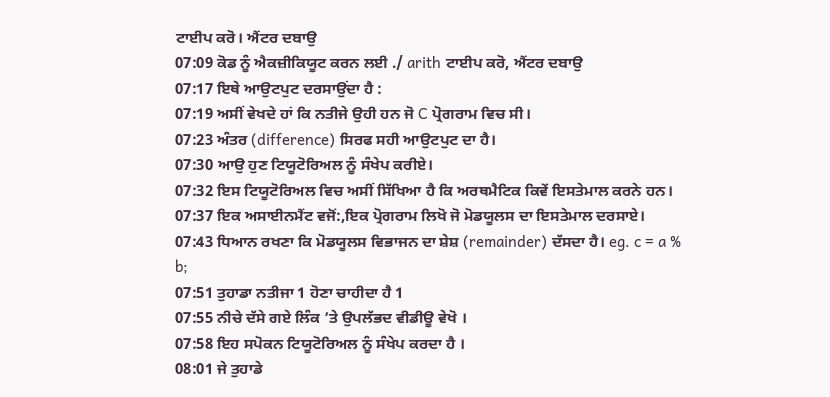ਟਾਈਪ ਕਰੋ। ਐਂਟਰ ਦਬਾਉ
07:09 ਕੋਡ ਨੂੰ ਐਕਜ਼ੀਕਿਯੂਟ ਕਰਨ ਲਈ ./ arith ਟਾਈਪ ਕਰੋ, ਐਂਟਰ ਦਬਾਉ
07:17 ਇਥੇ ਆਉਟਪੁਟ ਦਰਸਾਉਂਦਾ ਹੈ :
07:19 ਅਸੀਂ ਵੇਖਦੇ ਹਾਂ ਕਿ ਨਤੀਜੇ ਉਹੀ ਹਨ ਜੋ C ਪ੍ਰੋਗਰਾਮ ਵਿਚ ਸੀ।
07:23 ਅੰਤਰ (difference) ਸਿਰਫ ਸਹੀ ਆਉਟਪੁਟ ਦਾ ਹੈ।
07:30 ਆਉ ਹੁਣ ਟਿਯੂਟੋਰਿਅਲ ਨੂੰ ਸੰਖੇਪ ਕਰੀਏ।
07:32 ਇਸ ਟਿਯੂਟੋਰਿਅਲ ਵਿਚ ਅਸੀਂ ਸਿੱਖਿਆ ਹੈ ਕਿ ਅਰਥਮੈਟਿਕ ਕਿਵੇਂ ਇਸਤੇਮਾਲ ਕਰਨੇ ਹਨ।
07:37 ਇਕ ਅਸਾਈਨਮੈਂਟ ਵਜੋਂ:,ਇਕ ਪ੍ਰੋਗਰਾਮ ਲਿਖੋ ਜੋ ਮੋਡਯੂਲਸ ਦਾ ਇਸਤੇਮਾਲ ਦਰਸਾਏ।
07:43 ਧਿਆਨ ਰਖਣਾ ਕਿ ਮੋਡਯੂਲਸ ਵਿਭਾਜਨ ਦਾ ਸ਼ੇਸ਼ (remainder) ਦੱਸਦਾ ਹੈ। eg. c = a % b;
07:51 ਤੁਹਾਡਾ ਨਤੀਜਾ 1 ਹੋਣਾ ਚਾਹੀਦਾ ਹੈ 1
07:55 ਨੀਚੇ ਦੱਸੇ ਗਏ ਲਿੰਕ ’ਤੇ ਉਪਲੱਭਦ ਵੀਡੀਊ ਵੇਖੋ ।
07:58 ਇਹ ਸਪੋਕਨ ਟਿਯੂਟੋਰਿਅਲ ਨੂੰ ਸੰਖੇਪ ਕਰਦਾ ਹੈ ।
08:01 ਜੇ ਤੁਹਾਡੇ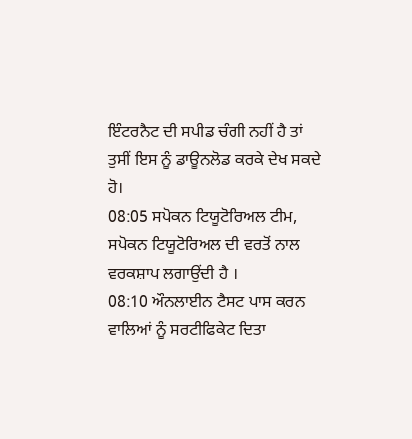ਇੰਟਰਨੈਟ ਦੀ ਸਪੀਡ ਚੰਗੀ ਨਹੀਂ ਹੈ ਤਾਂ ਤੁਸੀਂ ਇਸ ਨੂੰ ਡਾਊਨਲੋਡ ਕਰਕੇ ਦੇਖ ਸਕਦੇ ਹੋ।
08:05 ਸਪੋਕਨ ਟਿਯੂਟੋਰਿਅਲ ਟੀਮ, ਸਪੋਕਨ ਟਿਯੂਟੋਰਿਅਲ ਦੀ ਵਰਤੋਂ ਨਾਲ ਵਰਕਸ਼ਾਪ ਲਗਾਉਂਦੀ ਹੈ ।
08:10 ਔਨਲਾਈਨ ਟੈਸਟ ਪਾਸ ਕਰਨ ਵਾਲਿਆਂ ਨੂੰ ਸਰਟੀਫਿਕੇਟ ਦਿਤਾ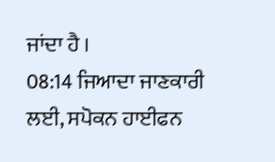ਜਾਂਦਾ ਹੈ ।
08:14 ਜਿਆਦਾ ਜਾਣਕਾਰੀ ਲਈ, ਸਪੋਕਨ ਹਾਈਫਨ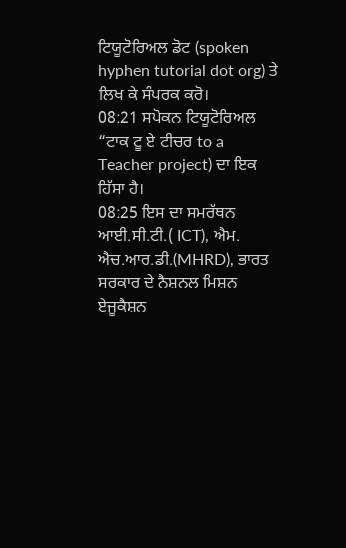ਟਿਯੂਟੋਰਿਅਲ ਡੋਟ (spoken hyphen tutorial dot org) ਤੇ ਲਿਖ ਕੇ ਸੰਪਰਕ ਕਰੋ।
08:21 ਸਪੋਕਨ ਟਿਯੂਟੋਰਿਅਲ “ਟਾਕ ਟੂ ਏ ਟੀਚਰ to a Teacher project) ਦਾ ਇਕ ਹਿੱਸਾ ਹੈ।
08:25 ਇਸ ਦਾ ਸਮਰੱਥਨ ਆਈ.ਸੀ.ਟੀ.( ICT), ਐਮ. ਐਚ.ਆਰ.ਡੀ.(MHRD), ਭਾਰਤ ਸਰਕਾਰ ਦੇ ਨੈਸ਼ਨਲ ਮਿਸ਼ਨ ਏਜੂਕੈਸ਼ਨ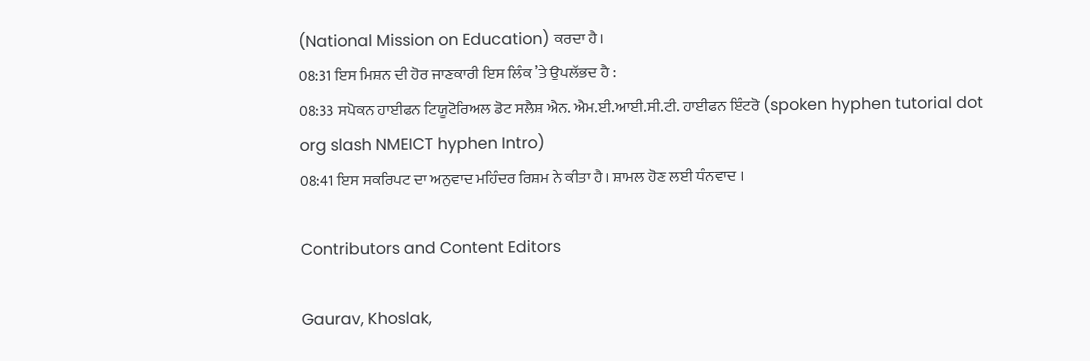(National Mission on Education) ਕਰਦਾ ਹੈ।
08:31 ਇਸ ਮਿਸ਼ਨ ਦੀ ਹੋਰ ਜਾਣਕਾਰੀ ਇਸ ਲਿੰਕ ’ਤੇ ਉਪਲੱਭਦ ਹੈ :
08:33 ਸਪੋਕਨ ਹਾਈਫਨ ਟਿਯੂਟੋਰਿਅਲ ਡੋਟ ਸਲੈਸ਼ ਐਨ. ਐਮ.ਈ.ਆਈ.ਸੀ.ਟੀ. ਹਾਈਫਨ ਇੰਟਰੋ (spoken hyphen tutorial dot org slash NMEICT hyphen Intro)
08:41 ਇਸ ਸਕਰਿਪਟ ਦਾ ਅਨੁਵਾਦ ਮਹਿੰਦਰ ਰਿਸ਼ਮ ਨੇ ਕੀਤਾ ਹੈ। ਸ਼ਾਮਲ ਹੋਣ ਲਈ ਧੰਨਵਾਦ ।

Contributors and Content Editors

Gaurav, Khoslak,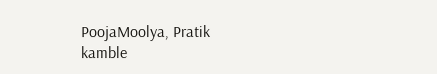PoojaMoolya, Pratik kamble